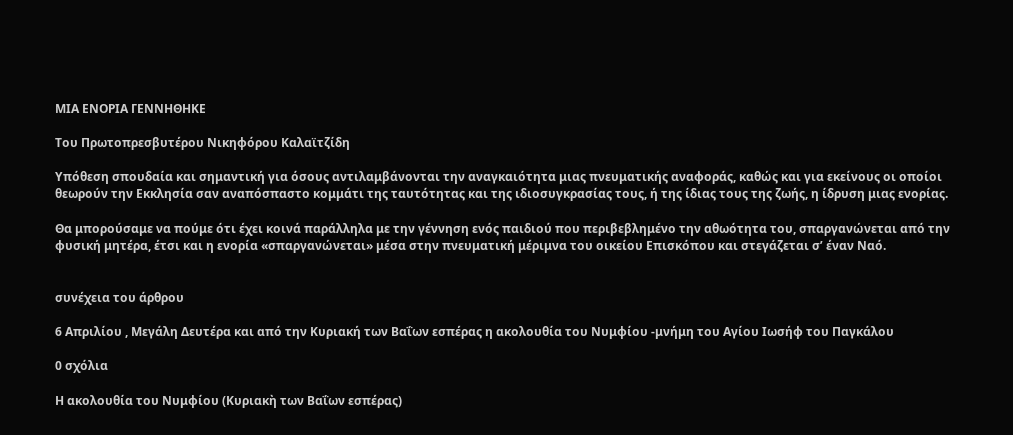ΜΙΑ ΕΝΟΡΙΑ ΓΕΝΝΗΘΗΚΕ

Του Πρωτοπρεσβυτέρου Νικηφόρου Καλαϊτζίδη

Υπόθεση σπουδαία και σημαντική για όσους αντιλαμβάνονται την αναγκαιότητα μιας πνευματικής αναφοράς, καθώς και για εκείνους οι οποίοι θεωρούν την Εκκλησία σαν αναπόσπαστο κομμάτι της ταυτότητας και της ιδιοσυγκρασίας τους, ή της ίδιας τους της ζωής, η ίδρυση μιας ενορίας.

Θα μπορούσαμε να πούμε ότι έχει κοινά παράλληλα με την γέννηση ενός παιδιού που περιβεβλημένο την αθωότητα του, σπαργανώνεται από την φυσική μητέρα, έτσι και η ενορία «σπαργανώνεται» μέσα στην πνευματική μέριμνα του οικείου Επισκόπου και στεγάζεται σ’ έναν Ναό.


συνέχεια του άρθρου

6 Απριλίου , Μεγάλη Δευτέρα και από την Κυριακή των Βαΐων εσπέρας η ακολουθία του Νυμφίου -μνήμη του Αγίου Ιωσήφ του Παγκάλου

0 σχόλια

Η ακολουθία του Νυμφίου (Κυριακὴ των Βαΐων εσπέρας)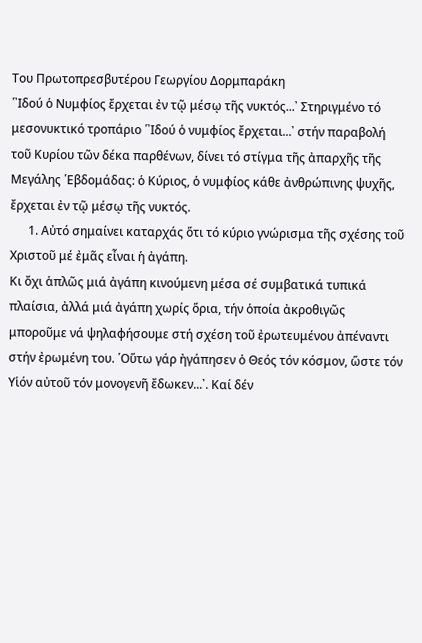Του Πρωτοπρεσβυτέρου Γεωργίου Δορμπαράκη
῾᾽Ιδού ὁ Νυμφίος ἔρχεται ἐν τῷ μέσῳ τῆς νυκτός...᾽ Στηριγμένο τό μεσονυκτικό τροπάριο ῾᾽Ιδού ὁ νυμφίος ἔρχεται...᾽ στήν παραβολή τοῦ Κυρίου τῶν δέκα παρθένων, δίνει τό στίγμα τῆς ἀπαρχῆς τῆς Μεγάλης ῾Εβδομάδας: ὁ Κύριος, ὁ νυμφίος κάθε ἀνθρώπινης ψυχῆς, ἔρχεται ἐν τῷ μέσῳ τῆς νυκτός.
      1. Αὐτό σημαίνει καταρχάς ὅτι τό κύριο γνώρισμα τῆς σχέσης τοῦ Χριστοῦ μέ ἐμᾶς εἶναι ἡ ἀγάπη.
Κι ὄχι ἁπλῶς μιά ἀγάπη κινούμενη μέσα σέ συμβατικά τυπικά πλαίσια, ἀλλά μιά ἀγάπη χωρίς ὅρια, τήν ὁποία ἀκροθιγῶς μποροῦμε νά ψηλαφήσουμε στή σχέση τοῦ ἐρωτευμένου ἀπέναντι στήν ἐρωμένη του. ῾Οὕτω γάρ ἠγάπησεν ὁ Θεός τόν κόσμον, ὥστε τόν Υἱόν αὐτοῦ τόν μονογενῆ ἔδωκεν...᾽. Καί δέν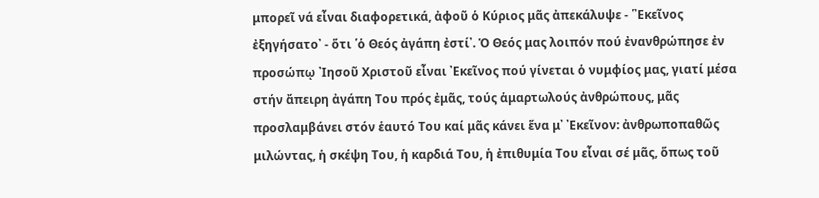μπορεῖ νά εἶναι διαφορετικά, ἀφοῦ ὁ Κύριος μᾶς ἀπεκάλυψε - ῾᾽Εκεῖνος ἐξηγήσατο᾽ - ὅτι ῾ὁ Θεός ἀγάπη ἐστί᾽. Ὁ Θεός μας λοιπόν πού ἐνανθρώπησε ἐν προσώπῳ ᾽Ιησοῦ Χριστοῦ εἶναι ᾽Εκεῖνος πού γίνεται ὁ νυμφίος μας, γιατί μέσα στήν ἄπειρη ἀγάπη Του πρός ἐμᾶς, τούς ἁμαρτωλούς ἀνθρώπους, μᾶς προσλαμβάνει στόν ἑαυτό Του καί μᾶς κάνει ἕνα μ᾽ ᾽Εκεῖνον: ἀνθρωποπαθῶς μιλώντας, ἡ σκέψη Του, ἡ καρδιά Του, ἡ ἐπιθυμία Του εἶναι σέ μᾶς, ὅπως τοῦ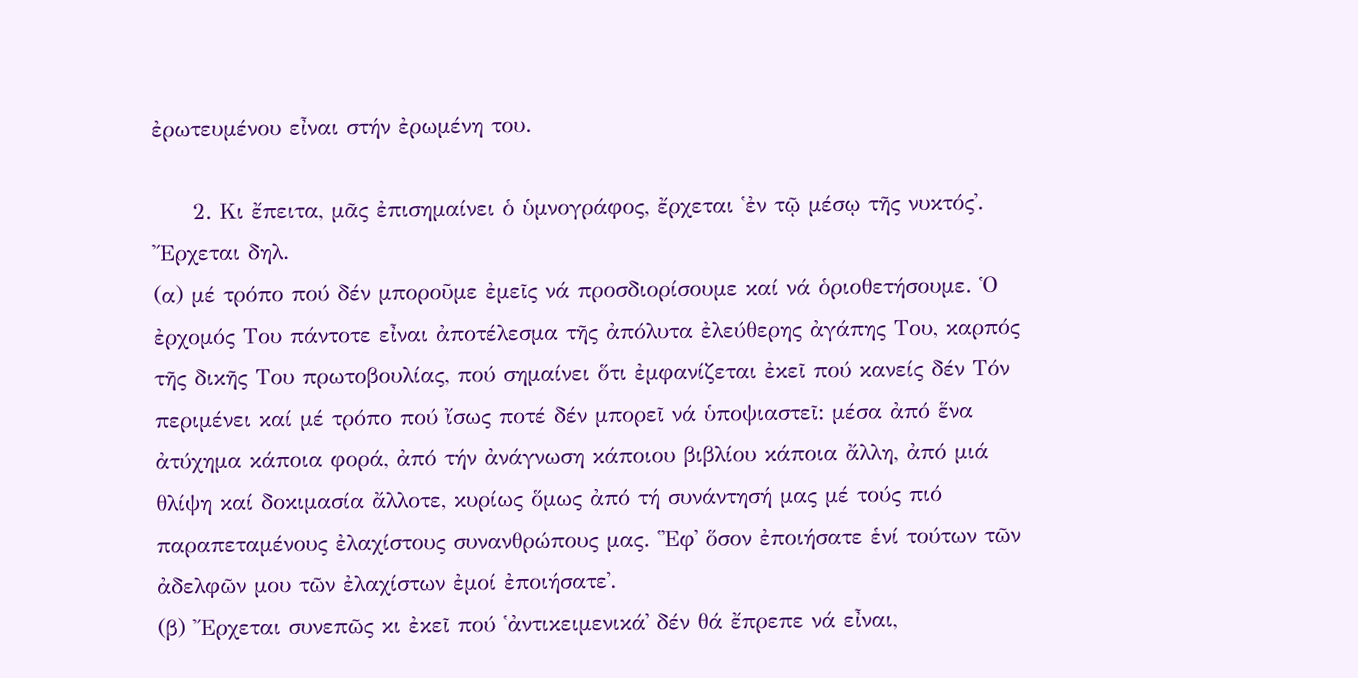ἐρωτευμένου εἶναι στήν ἐρωμένη του.

     2. Κι ἔπειτα, μᾶς ἐπισημαίνει ὁ ὑμνογράφος, ἔρχεται ῾ἐν τῷ μέσῳ τῆς νυκτός᾽. ῎Ερχεται δηλ.
(α) μέ τρόπο πού δέν μποροῦμε ἐμεῖς νά προσδιορίσουμε καί νά ὁριοθετήσουμε. Ὁ ἐρχομός Του πάντοτε εἶναι ἀποτέλεσμα τῆς ἀπόλυτα ἐλεύθερης ἀγάπης Του, καρπός τῆς δικῆς Του πρωτοβουλίας, πού σημαίνει ὅτι ἐμφανίζεται ἐκεῖ πού κανείς δέν Τόν περιμένει καί μέ τρόπο πού ἴσως ποτέ δέν μπορεῖ νά ὑποψιαστεῖ: μέσα ἀπό ἕνα ἀτύχημα κάποια φορά, ἀπό τήν ἀνάγνωση κάποιου βιβλίου κάποια ἄλλη, ἀπό μιά θλίψη καί δοκιμασία ἄλλοτε, κυρίως ὅμως ἀπό τή συνάντησή μας μέ τούς πιό παραπεταμένους ἐλαχίστους συνανθρώπους μας. ῾᾽Εφ᾽ ὅσον ἐποιήσατε ἑνί τούτων τῶν ἀδελφῶν μου τῶν ἐλαχίστων ἐμοί ἐποιήσατε᾽.
(β) ῎Ερχεται συνεπῶς κι ἐκεῖ πού ῾ἀντικειμενικά᾽ δέν θά ἔπρεπε νά εἶναι,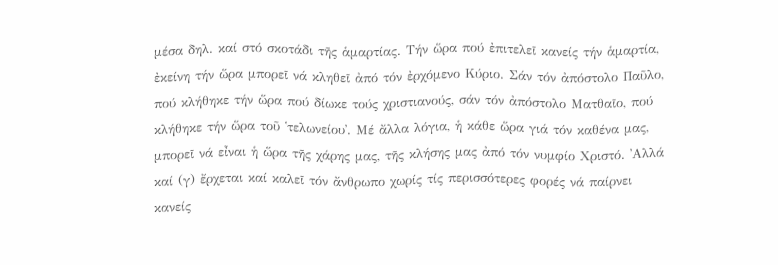μέσα δηλ. καί στό σκοτάδι τῆς ἁμαρτίας. Τήν ὥρα πού ἐπιτελεῖ κανείς τήν ἁμαρτία, ἐκείνη τήν ὥρα μπορεῖ νά κληθεῖ ἀπό τόν ἐρχόμενο Κύριο. Σάν τόν ἀπόστολο Παῦλο, πού κλήθηκε τήν ὥρα πού δίωκε τούς χριστιανούς, σάν τόν ἀπόστολο Ματθαῖο, πού κλήθηκε τήν ὥρα τοῦ ῾τελωνείου᾽. Μέ ἄλλα λόγια, ἡ κάθε ὥρα γιά τόν καθένα μας, μπορεῖ νά εἶναι ἡ ὥρα τῆς χάρης μας, τῆς κλήσης μας ἀπό τόν νυμφίο Χριστό. ᾽Αλλά καί (γ) ἔρχεται καί καλεῖ τόν ἄνθρωπο χωρίς τίς περισσότερες φορές νά παίρνει κανείς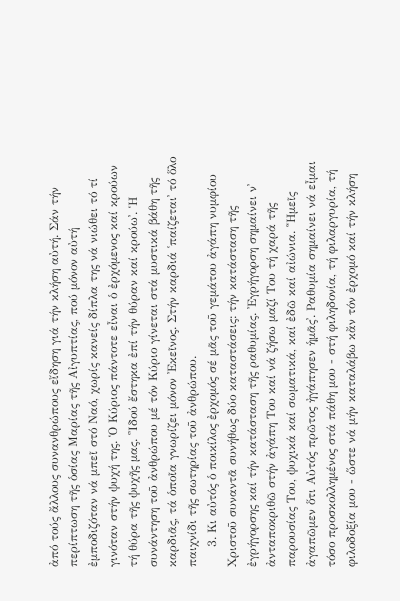ἀπό τούς ἄλλους συνανθρώπους εἴδηση γιά τήν κλήση αὐτή. Σάν τήν περίπτωση τῆς ὁσίας Μαρίας τῆς Αἰγυπτίας, πού μόνον αὐτή ἐμποδιζόταν νά μπεῖ στό Ναό, χωρίς κανείς δίπλα της νά νιώθει τό τί γινόταν στήν ψυχή της. Ὁ Κύριος πάντοτε εἶναι ὁ ἐρχόμενος καί κρούων τή θύρα τῆς ψυχῆς μας. ῾᾽Ιδού ἔστηκα ἐπί τήν θύραν καί κρούω᾽. Ἡ συνάντηση τοῦ ἀνθρώπου μέ τόν Κύριο γίνεται στά μυστικά βάθη τῆς καρδιᾶς, τά ὁποῖα γνωρίζει μόνον ᾽Εκεῖνος. Στήν καρδιά ῾παίζεται᾽ τό ὅλο παιχνίδι τῆς σωτηρίας τοῦ ἀνθρώπου.
     3. Κι αὐτός ὁ ποικίλος ἐρχομός σέ μᾶς τοῦ γεμάτου ἀγάπη νυμφίου Χριστοῦ συναντᾶ συνήθως δύο καταστάσεις: τήν κατάσταση τῆς ἐγρήγορσης καί τήν κατάσταση τῆς ραθυμίας. ᾽Εγρήγορση σημαίνει ν᾽ ἀνταποκριθῶ στήν ἀγάπη Του καί νά ζήσω μαζί Του τή χαρά τῆς παρουσίας Του, ψυχικά καί σωματικά, καί ἐδῶ καί αἰώνια. ῾Ἡμεῖς ἀγαπῶμεν ὅτι Αὐτός πρῶτος ἠγάπησεν ἡμᾶς᾽. Ραθυμία σημαίνει νά εἶμαι τόσο προσκολλημένος στά πάθη μου - στή φιληδονία, τή φιλαργυρία, τή φιλοδοξία μου - ὥστε νά μήν καταλάβω κἄν τόν ἐρχομό καί τήν κλήση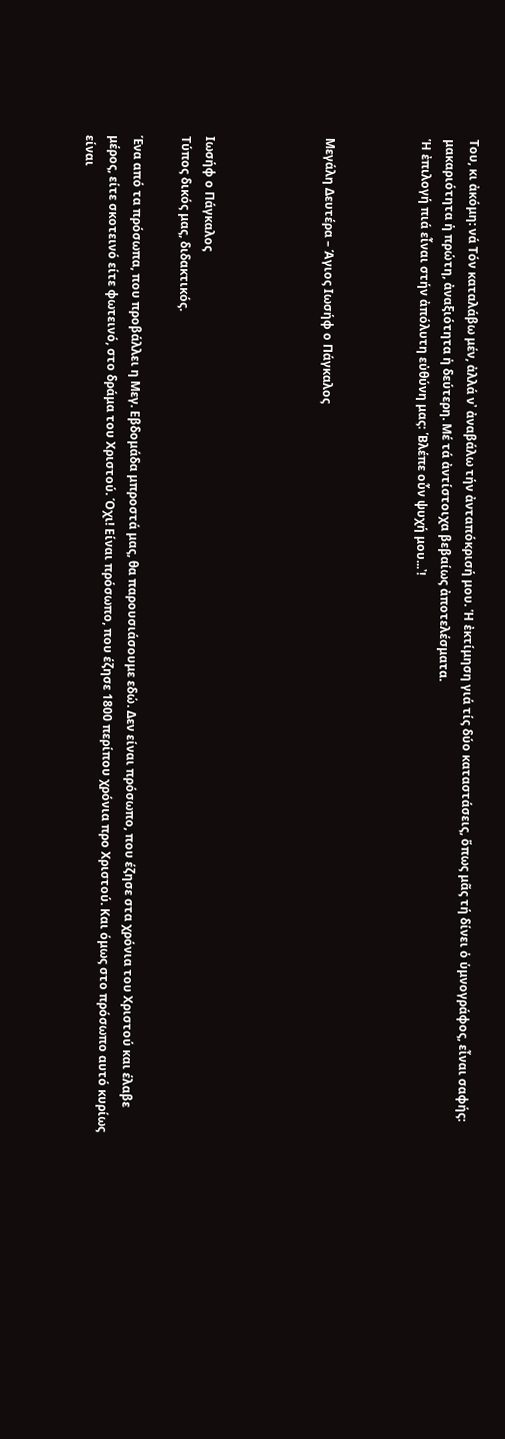Του, κι ἀκόμη: νά Τόν καταλάβω μέν, ἀλλά ν᾽ ἀναβάλω τήν ἀνταπόκρισή μου. Ἡ ἐκτίμηση γιά τίς δύο καταστάσεις, ὅπως μᾶς τή δίνει ὁ ὑμνογράφος, εἶναι σαφής: μακαριότητα ἡ πρώτη, ἀναξιότητα ἡ δεύτερη. Μέ τά ἀντίστοιχα βεβαίως ἀποτελέσματα.
Ἡ ἐπιλογή πιά εἶναι στήν ἀπόλυτη εὐθύνη μας: ῾Βλέπε οὖν ψυχή μου...᾽!



Μεγάλη Δευτέρα – Άγιος Ιωσήφ ο Πάγκαλος




Ιωσήφ ο Πάγκαλος
Τύπος δικός μας, διδακτικός.

Ένα από τα πρόσωπα, που προβάλλει η Μεγ. Εβδομάδα μπροστά μας, θα παρουσιάσουμε εδώ. Δεν είναι πρόσωπο, που έζησε στα χρόνια του Χριστού και έλαβε μέρος, είτε σκοτεινό είτε φωτεινό, στο δράμα του Χριστού. Όχι! Είναι πρόσωπο, που έζησε 1800 περίπου χρόνια προ Χριστού. Και όμως στο πρόσωπο αυτό κυρίως είναι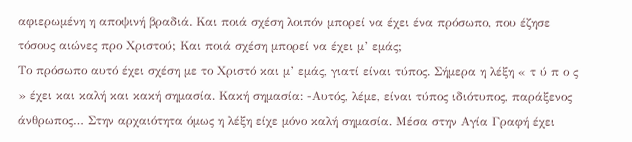αφιερωμένη η αποψινή βραδιά. Και ποιά σχέση λοιπόν μπορεί να έχει ένα πρόσωπο, που έζησε τόσους αιώνες προ Χριστού; Και ποιά σχέση μπορεί να έχει μ’ εμάς;
Το πρόσωπο αυτό έχει σχέση με το Χριστό και μ’ εμάς, γιατί είναι τύπος. Σήμερα η λέξη « τ ύ π ο ς » έχει και καλή και κακή σημασία. Κακή σημασία: -Αυτός, λέμε, είναι τύπος ιδιότυπος, παράξενος άνθρωπος… Στην αρχαιότητα όμως η λέξη είχε μόνο καλή σημασία. Μέσα στην Αγία Γραφή έχει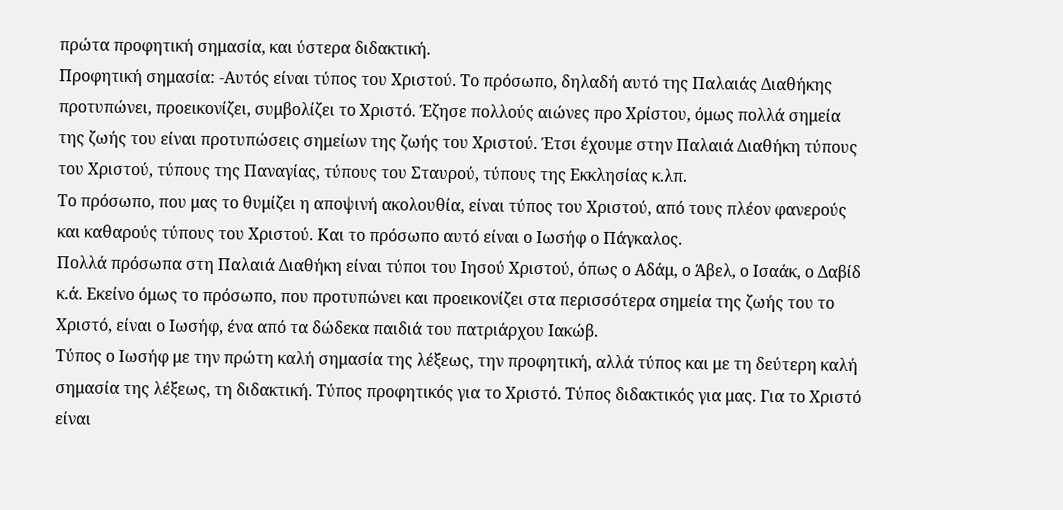πρώτα προφητική σημασία, και ύστερα διδακτική.
Προφητική σημασία: -Αυτός είναι τύπος του Χριστού. Το πρόσωπο, δηλαδή αυτό της Παλαιάς Διαθήκης προτυπώνει, προεικονίζει, συμβολίζει το Χριστό. Έζησε πολλούς αιώνες προ Χρίστου, όμως πολλά σημεία της ζωής του είναι προτυπώσεις σημείων της ζωής του Χριστού. Έτσι έχουμε στην Παλαιά Διαθήκη τύπους του Χριστού, τύπους της Παναγίας, τύπους του Σταυρού, τύπους της Εκκλησίας κ.λπ.
Το πρόσωπο, που μας το θυμίζει η αποψινή ακολουθία, είναι τύπος του Χριστού, από τους πλέον φανερούς και καθαρούς τύπους του Χριστού. Και το πρόσωπο αυτό είναι ο Ιωσήφ ο Πάγκαλος.
Πολλά πρόσωπα στη Παλαιά Διαθήκη είναι τύποι του Ιησού Χριστού, όπως ο Αδάμ, ο Άβελ, ο Ισαάκ, ο Δαβίδ κ.ά. Εκείνο όμως το πρόσωπο, που προτυπώνει και προεικονίζει στα περισσότερα σημεία της ζωής του το Χριστό, είναι ο Ιωσήφ, ένα από τα δώδεκα παιδιά του πατριάρχου Ιακώβ.
Τύπος ο Ιωσήφ με την πρώτη καλή σημασία της λέξεως, την προφητική, αλλά τύπος και με τη δεύτερη καλή σημασία της λέξεως, τη διδακτική. Τύπος προφητικός για το Χριστό. Τύπος διδακτικός για μας. Για το Χριστό είναι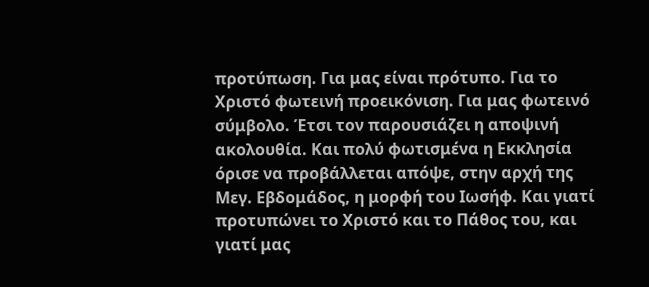προτύπωση. Για μας είναι πρότυπο. Για το Χριστό φωτεινή προεικόνιση. Για μας φωτεινό σύμβολο. Έτσι τον παρουσιάζει η αποψινή ακολουθία. Και πολύ φωτισμένα η Εκκλησία όρισε να προβάλλεται απόψε, στην αρχή της Μεγ. Εβδομάδος, η μορφή του Ιωσήφ. Και γιατί προτυπώνει το Χριστό και το Πάθος του, και γιατί μας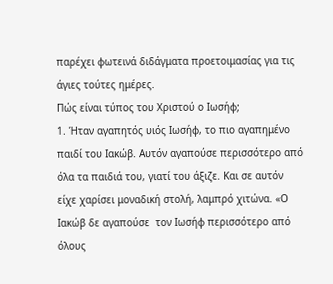παρέχει φωτεινά διδάγματα προετοιμασίας για τις άγιες τούτες ημέρες.
Πώς είναι τύπος του Χριστού ο Ιωσήφ;
1. Ήταν αγαπητός υιός Ιωσήφ, το πιο αγαπημένο παιδί του Ιακώβ. Αυτόν αγαπούσε περισσότερο από όλα τα παιδιά του, γιατί του άξιζε. Και σε αυτόν είχε χαρίσει μοναδική στολή, λαμπρό χιτώνα. «Ο Ιακώβ δε αγαπούσε  τον Ιωσήφ περισσότερο από  όλους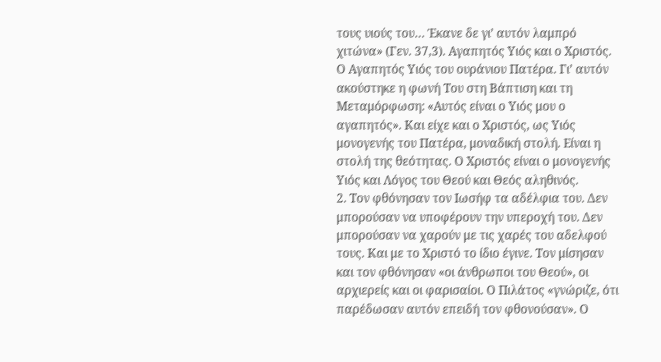τους υιούς του… Έκανε δε γι’ αυτόν λαμπρό χιτώνα» (Γεν. 37,3). Αγαπητός Υιός και ο Χριστός. Ο Αγαπητός Υιός του ουράνιου Πατέρα. Γι’ αυτόν ακούστηκε η φωνή Του στη Βάπτιση και τη Μεταμόρφωση: «Αυτός είναι ο Υιός μου ο αγαπητός». Και είχε και ο Χριστός, ως Υιός μονογενής του Πατέρα, μοναδική στολή. Είναι η στολή της θεότητας. Ο Χριστός είναι ο μονογενής Υιός και Λόγος του Θεού και Θεός αληθινός.
2. Τον φθόνησαν τον Ιωσήφ τα αδέλφια του. Δεν μπορούσαν να υποφέρουν την υπεροχή του. Δεν μπορούσαν να χαρούν με τις χαρές του αδελφού τους. Και με το Χριστό το ίδιο έγινε. Τον μίσησαν και τον φθόνησαν «οι άνθρωποι του Θεού», οι αρχιερείς και οι φαρισαίοι. Ο Πιλάτος «γνώριζε, ότι παρέδωσαν αυτόν επειδή τον φθονούσαν». Ο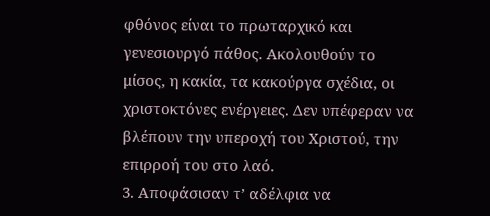φθόνος είναι το πρωταρχικό και γενεσιουργό πάθος. Ακολουθούν το μίσος, η κακία, τα κακούργα σχέδια, οι χριστοκτόνες ενέργειες. Δεν υπέφεραν να βλέπουν την υπεροχή του Χριστού, την επιρροή του στο λαό.
3. Αποφάσισαν τ’ αδέλφια να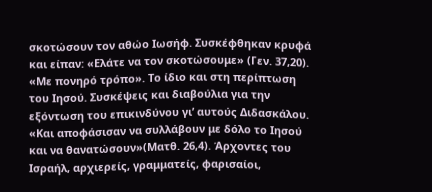σκοτώσουν τον αθώο Ιωσήφ. Συσκέφθηκαν κρυφά και είπαν: «Ελάτε να τον σκοτώσουμε» (Γεν. 37,20). «Με πονηρό τρόπο». Το ίδιο και στη περίπτωση του Ιησού. Συσκέψεις και διαβούλια για την εξόντωση του επικινδύνου γι’ αυτούς Διδασκάλου. «Και αποφάσισαν να συλλάβουν με δόλο το Ιησού και να θανατώσουν»(Ματθ. 26,4). Άρχοντες του Ισραήλ, αρχιερείς, γραμματείς, φαρισαίοι,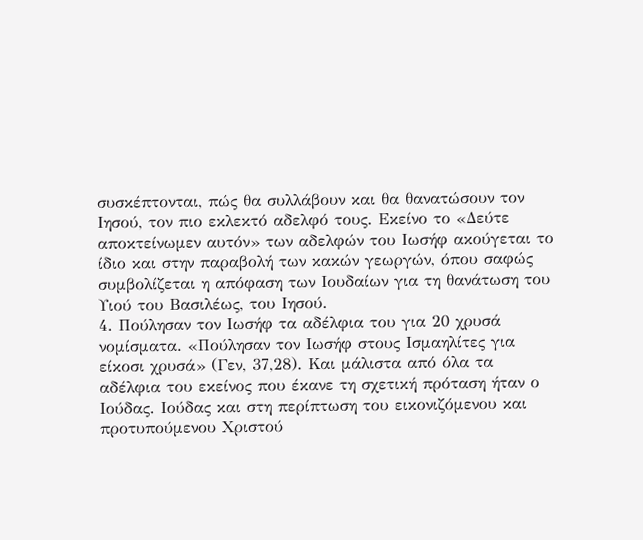συσκέπτονται, πώς θα συλλάβουν και θα θανατώσουν τον Ιησού, τον πιο εκλεκτό αδελφό τους. Εκείνο το «Δεύτε αποκτείνωμεν αυτόν» των αδελφών του Ιωσήφ ακούγεται το ίδιο και στην παραβολή των κακών γεωργών, όπου σαφώς συμβολίζεται η απόφαση των Ιουδαίων για τη θανάτωση του Υιού του Βασιλέως, του Ιησού.
4. Πούλησαν τον Ιωσήφ τα αδέλφια του για 20 χρυσά νομίσματα. «Πούλησαν τον Ιωσήφ στους Ισμαηλίτες για είκοσι χρυσά» (Γεν, 37,28). Και μάλιστα από όλα τα αδέλφια του εκείνος που έκανε τη σχετική πρόταση ήταν ο Ιούδας. Ιούδας και στη περίπτωση του εικονιζόμενου και προτυπούμενου Χριστού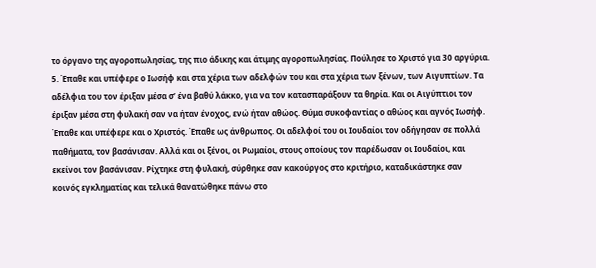το όργανο της αγοροπωλησίας, της πιο άδικης και άτιμης αγοροπωλησίας. Πούλησε το Χριστό για 30 αργύρια.
5. Έπαθε και υπέφερε ο Ιωσήφ και στα χέρια των αδελφών του και στα χέρια των ξένων, των Αιγυπτίων. Τα αδέλφια του τον έριξαν μέσα σ’ ένα βαθύ λάκκο, για να τον κατασπαράξουν τα θηρία. Και οι Αιγύπτιοι τον έριξαν μέσα στη φυλακή σαν να ήταν ένοχος, ενώ ήταν αθώος. Θύμα συκοφαντίας ο αθώος και αγνός Ιωσήφ. Έπαθε και υπέφερε και ο Χριστός. Έπαθε ως άνθρωπος. Οι αδελφοί του οι Ιουδαίοι τον οδήγησαν σε πολλά παθήματα, τον βασάνισαν. Αλλά και οι ξένοι, οι Ρωμαίοι, στους οποίους τον παρέδωσαν οι Ιουδαίοι, και εκείνοι τον βασάνισαν. Ρίχτηκε στη φυλακή, σύρθηκε σαν κακούργος στο κριτήριο, καταδικάστηκε σαν κοινός εγκληματίας και τελικά θανατώθηκε πάνω στο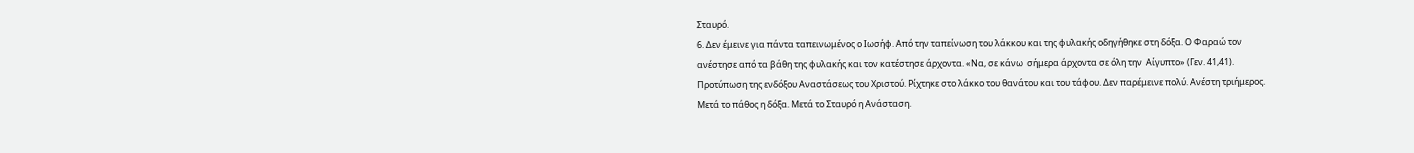Σταυρό.
6. Δεν έμεινε για πάντα ταπεινωμένος ο Ιωσήφ. Από την ταπείνωση του λάκκου και της φυλακής οδηγήθηκε στη δόξα. Ο Φαραώ τον ανέστησε από τα βάθη της φυλακής και τον κατέστησε άρχοντα. «Να, σε κάνω  σήμερα άρχοντα σε όλη την  Αίγυπτο» (Γεν. 41,41). Προτύπωση της ενδόξου Αναστάσεως του Χριστού. Ρίχτηκε στο λάκκο του θανάτου και του τάφου. Δεν παρέμεινε πολύ. Ανέστη τριήμερος. Μετά το πάθος η δόξα. Μετά το Σταυρό η Ανάσταση.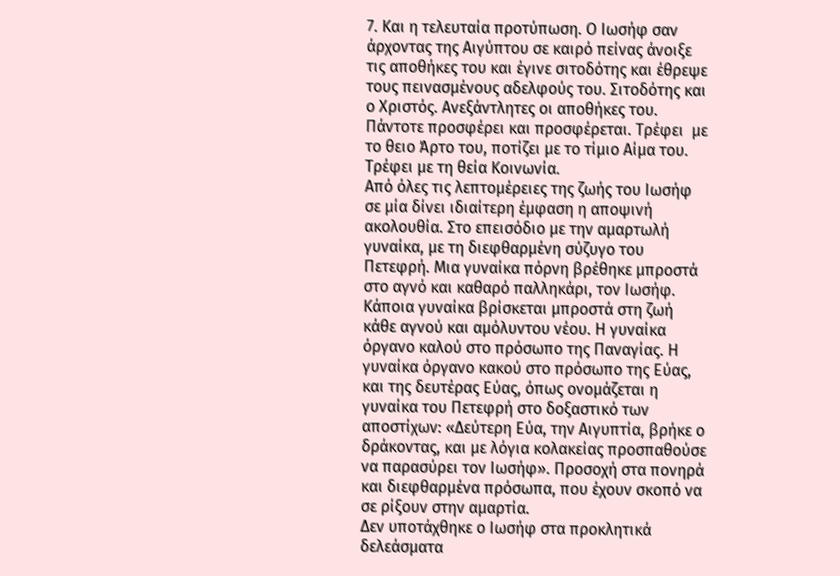7. Και η τελευταία προτύπωση. Ο Ιωσήφ σαν άρχοντας της Αιγύπτου σε καιρό πείνας άνοιξε τις αποθήκες του και έγινε σιτοδότης και έθρεψε τους πεινασμένους αδελφούς του. Σιτοδότης και ο Χριστός. Ανεξάντλητες οι αποθήκες του. Πάντοτε προσφέρει και προσφέρεται. Τρέφει  με το θειο Άρτο του, ποτίζει με το τίμιο Αίμα του. Τρέφει με τη θεία Κοινωνία.
Από όλες τις λεπτομέρειες της ζωής του Ιωσήφ σε μία δίνει ιδιαίτερη έμφαση η αποψινή ακολουθία. Στο επεισόδιο με την αμαρτωλή γυναίκα, με τη διεφθαρμένη σύζυγο του Πετεφρή. Μια γυναίκα πόρνη βρέθηκε μπροστά στο αγνό και καθαρό παλληκάρι, τον Ιωσήφ. Κάποια γυναίκα βρίσκεται μπροστά στη ζωή κάθε αγνού και αμόλυντου νέου. Η γυναίκα όργανο καλού στο πρόσωπο της Παναγίας. Η γυναίκα όργανο κακού στο πρόσωπο της Εύας, και της δευτέρας Εύας, όπως ονομάζεται η γυναίκα του Πετεφρή στο δοξαστικό των αποστίχων: «Δεύτερη Εύα, την Αιγυπτία, βρήκε ο δράκοντας, και με λόγια κολακείας προσπαθούσε να παρασύρει τον Ιωσήφ». Προσοχή στα πονηρά και διεφθαρμένα πρόσωπα, που έχουν σκοπό να σε ρίξουν στην αμαρτία.
Δεν υποτάχθηκε ο Ιωσήφ στα προκλητικά δελεάσματα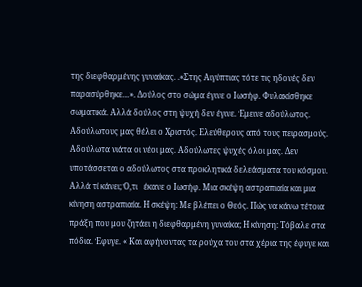της διεφθαρμένης γυναίκας. .«Στης Αιγύπτιας τότε τις ηδονές δεν παρασύρθηκε…». Δούλος στο σώμα έγινε ο Ιωσήφ. Φυλακίσθηκε σωματικά. Αλλά δούλος στη ψυχή δεν έγινε. Έμεινε αδούλωτος. Αδούλωτους μας θέλει ο Χριστός. Ελεύθερους από τους πειρασμούς. Αδούλωτα νιάτα οι νέοι μας. Αδούλωτες ψυχές όλοι μας. Δεν υποτάσσεται ο αδούλωτος στα προκλητικά δελεάσματα του κόσμου. Αλλά τί κάνει; Ό,τι   έκανε ο Ιωσήφ. Μια σκέψη αστραπιαία και μια κίνηση αστραπιαία. Η σκέψη: Με βλέπει ο Θεός. Πώς να κάνω τέτοια πράξη που μου ζητάει η διεφθαρμένη γυναίκα; Η κίνηση: Τόβαλε στα πόδια. Έφυγε. « Και αφήνοντας τα ρούχα του στα χέρια της έφυγε και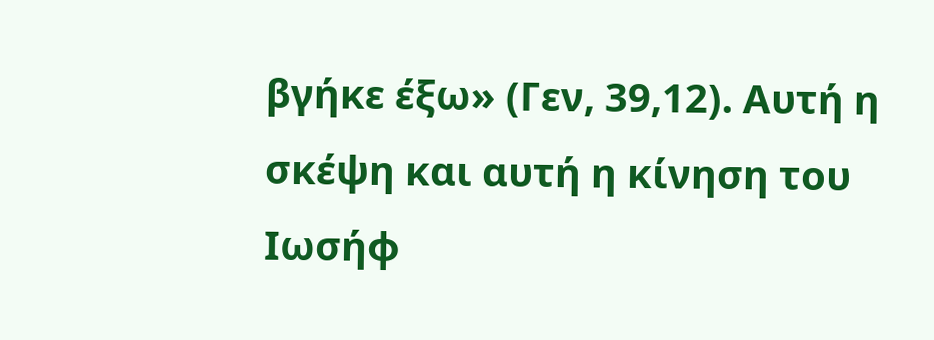βγήκε έξω» (Γεν, 39,12). Αυτή η σκέψη και αυτή η κίνηση του Ιωσήφ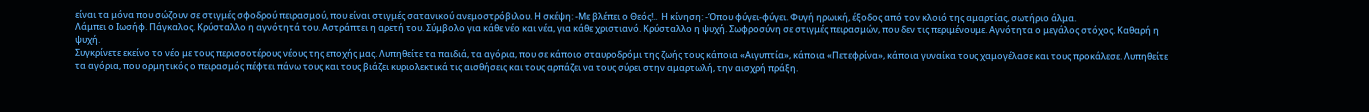είναι τα μόνα που σώζουν σε στιγμές σφοδρού πειρασμού, που είναι στιγμές σατανικού ανεμοστρόβιλου. Η σκέψη: -Με βλέπει ο Θεός!..  Η κίνηση: -Όπου φύγει-φύγει. Φυγή ηρωική, έξοδος από τον κλοιό της αμαρτίας, σωτήριο άλμα.
Λάμπει ο Ιωσήφ. Πάγκαλος. Κρύσταλλο η αγνότητά του. Αστράπτει η αρετή του. Σύμβολο για κάθε νέο και νέα, για κάθε χριστιανό. Κρύσταλλο η ψυχή. Σωφροσύνη σε στιγμές πειρασμών, που δεν τις περιμένουμε. Αγνότητα ο μεγάλος στόχος. Καθαρή η ψυχή.
Συγκρίνετε εκείνο το νέο με τους περισσοτέρους νέους της εποχής μας. Λυπηθείτε τα παιδιά, τα αγόρια, που σε κάποιο σταυροδρόμι της ζωής τους κάποια «Αιγυπτία», κάποια «Πετεφρίνα», κάποια γυναίκα τους χαμογέλασε και τους προκάλεσε. Λυπηθείτε τα αγόρια, που ορμητικός ο πειρασμός πέφτει πάνω τους και τους βιάζει κυριολεκτικά τις αισθήσεις και τους αρπάζει να τους σύρει στην αμαρτωλή, την αισχρή πράξη.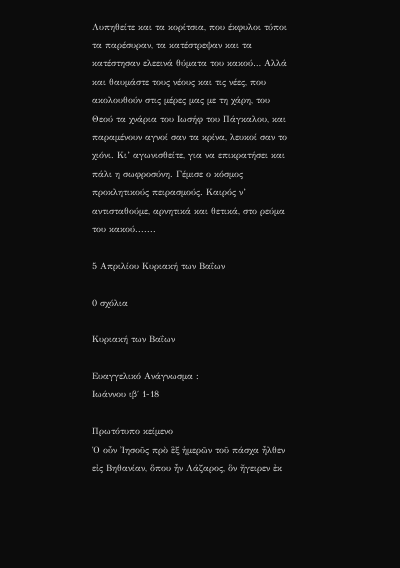Λυπηθείτε και τα κορίτσια, που έκφυλοι τύποι τα παρέσυραν, τα κατέστρεψαν και τα κατέστησαν ελεεινά θύματα του κακού… Αλλά και θαυμάστε τους νέους και τις νέες, που ακολουθούν στις μέρες μας με τη χάρη, του Θεού τα χνάρια του Ιωσήφ του Πάγκαλου, και παραμένουν αγνοί σαν τα κρίνα, λευκοί σαν το χιόνι. Κι’ αγωνισθείτε, για να επικρατήσει και πάλι η σωφροσύνη. Γέμισε ο κόσμος προκλητικούς πειρασμούς. Καιρός ν’ αντισταθούμε, αρνητικά και θετικά, στο ρεύμα του κακού.......

5 Απριλίου Κυριακή των Βαΐων

0 σχόλια

Κυριακή των Βαΐων

Ευαγγελικό Ανάγνωσμα :
Ιωάννου ιβ΄ 1-18

Πρωτότυπο κείμενο
Ὁ οὖν Ἰησοῦς πρὸ ἓξ ἡμερῶν τοῦ πάσχα ἦλθεν εἰς Βηθανίαν, ὅπου ἦν Λάζαρος, ὃν ἤγειρεν ἐκ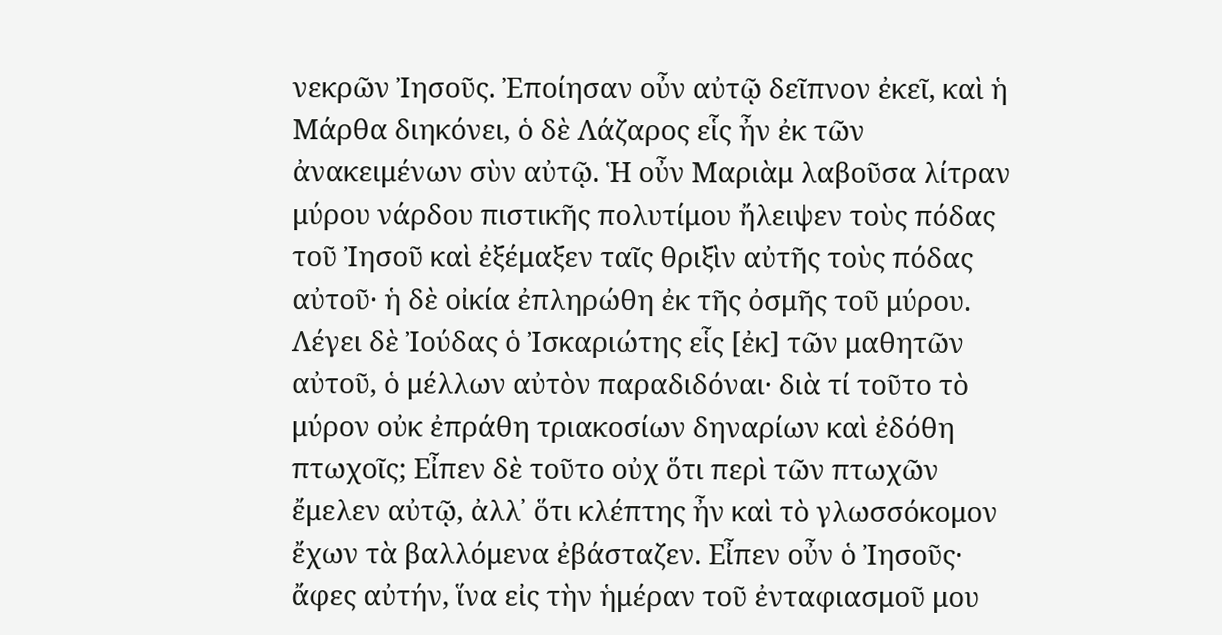νεκρῶν Ἰησοῦς. Ἐποίησαν οὖν αὐτῷ δεῖπνον ἐκεῖ, καὶ ἡ Μάρθα διηκόνει, ὁ δὲ Λάζαρος εἷς ἦν ἐκ τῶν ἀνακειμένων σὺν αὐτῷ. Ἡ οὖν Μαριὰμ λαβοῦσα λίτραν μύρου νάρδου πιστικῆς πολυτίμου ἤλειψεν τοὺς πόδας τοῦ Ἰησοῦ καὶ ἐξέμαξεν ταῖς θριξὶν αὐτῆς τοὺς πόδας αὐτοῦ· ἡ δὲ οἰκία ἐπληρώθη ἐκ τῆς ὀσμῆς τοῦ μύρου. Λέγει δὲ Ἰούδας ὁ Ἰσκαριώτης εἷς [ἐκ] τῶν μαθητῶν αὐτοῦ, ὁ μέλλων αὐτὸν παραδιδόναι· διὰ τί τοῦτο τὸ μύρον οὐκ ἐπράθη τριακοσίων δηναρίων καὶ ἐδόθη πτωχοῖς; Εἶπεν δὲ τοῦτο οὐχ ὅτι περὶ τῶν πτωχῶν ἔμελεν αὐτῷ, ἀλλ᾽ ὅτι κλέπτης ἦν καὶ τὸ γλωσσόκομον ἔχων τὰ βαλλόμενα ἐβάσταζεν. Εἶπεν οὖν ὁ Ἰησοῦς· ἄφες αὐτήν, ἵνα εἰς τὴν ἡμέραν τοῦ ἐνταφιασμοῦ μου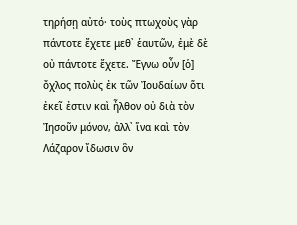τηρήσῃ αὐτό· τοὺς πτωχοὺς γὰρ πάντοτε ἔχετε μεθ᾽ ἑαυτῶν, ἐμὲ δὲ οὐ πάντοτε ἔχετε. Ἔγνω οὖν [ὁ] ὄχλος πολὺς ἐκ τῶν Ἰουδαίων ὅτι ἐκεῖ ἐστιν καὶ ἦλθον οὐ διὰ τὸν Ἰησοῦν μόνον, ἀλλ᾽ ἵνα καὶ τὸν Λάζαρον ἴδωσιν ὃν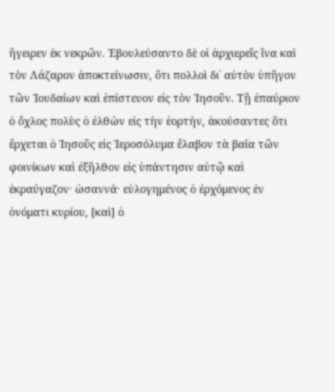ἤγειρεν ἐκ νεκρῶν. Ἐβουλεύσαντο δὲ οἱ ἀρχιερεῖς ἵνα καὶ τὸν Λάζαρον ἀποκτείνωσιν, ὅτι πολλοὶ δι᾽ αὐτὸν ὑπῆγον τῶν Ἰουδαίων καὶ ἐπίστευον εἰς τὸν Ἰησοῦν. Τῇ ἐπαύριον ὁ ὄχλος πολὺς ὁ ἐλθὼν εἰς τὴν ἑορτήν, ἀκούσαντες ὅτι ἔρχεται ὁ Ἰησοῦς εἰς Ἱεροσόλυμα ἔλαβον τὰ βαΐα τῶν φοινίκων καὶ ἐξῆλθον εἰς ὑπάντησιν αὐτῷ καὶ ἐκραύγαζον· ὡσαννά· εὐλογημένος ὁ ἐρχόμενος ἐν ὀνόματι κυρίου, [καὶ] ὁ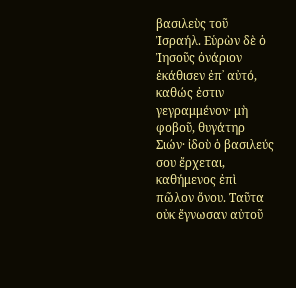βασιλεὺς τοῦ Ἰσραήλ. Εὑρὼν δὲ ὁ Ἰησοῦς ὀνάριον ἐκάθισεν ἐπ᾽ αὐτό, καθώς ἐστιν γεγραμμένον· μὴ φοβοῦ, θυγάτηρ Σιών· ἰδοὺ ὁ βασιλεύς σου ἔρχεται, καθήμενος ἐπὶ πῶλον ὄνου. Ταῦτα οὐκ ἔγνωσαν αὐτοῦ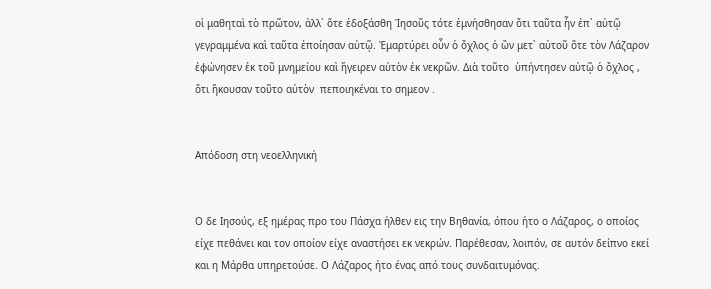οἱ μαθηταὶ τὸ πρῶτον, ἀλλ᾽ ὅτε ἐδοξάσθη Ἰησοῦς τότε ἐμνήσθησαν ὅτι ταῦτα ἦν ἐπ᾽ αὐτῷ γεγραμμένα καὶ ταῦτα ἐποίησαν αὐτῷ. Ἐμαρτύρει οὖν ὁ ὄχλος ὁ ὢν μετ᾽ αὐτοῦ ὅτε τὸν Λάζαρον ἐφώνησεν ἐκ τοῦ μνημείου καὶ ἤγειρεν αὐτὸν ἐκ νεκρῶν. Διὰ τοῦτο  ὑπήντησεν αὐτῷ ὁ ὄχλος , ὅτι ἤκουσαν τοῦτο αὐτὸν  πεποιηκέναι το σημεον .


Απόδοση στη νεοελληνική


Ο δε Ιησούς, εξ ημέρας προ του Πάσχα ήλθεν εις την Βηθανία, όπου ήτο ο Λάζαρος, ο οποίος είχε πεθάνει και τον οποίον είχε αναστήσει εκ νεκρών. Παρέθεσαν, λοιπόν, σε αυτόν δείπνο εκεί και η Μάρθα υπηρετούσε. Ο Λάζαρος ήτο ένας από τους συνδαιτυμόνας.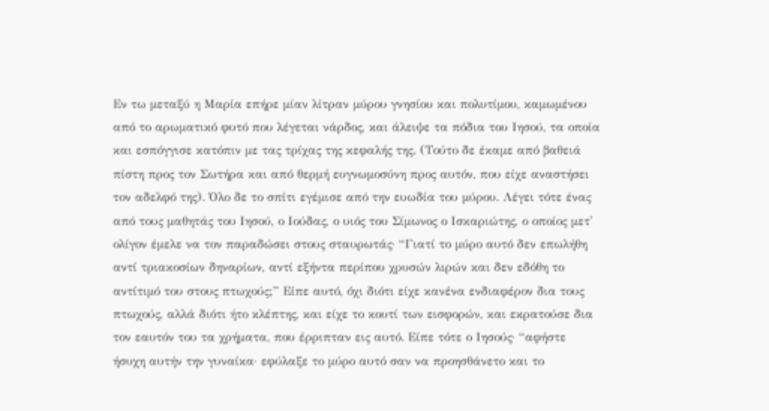Εν τω μεταξύ η Μαρία επήρε μίαν λίτραν μύρου γνησίου και πολυτίμου, καμωμένου από το αρωματικό φυτό που λέγεται νάρδος, και άλειψε τα πόδια του Ιησού, τα οποία και εσπόγγισε κατόπιν με τας τρίχας της κεφαλής της. (Τούτο δε έκαμε από βαθειά πίστη προς τον Σωτήρα και από θερμή ευγνωμοσύνη προς αυτόν, που είχε αναστήσει τον αδελφό της). Όλο δε το σπίτι εγέμισε από την ευωδία του μύρου. Λέγει τότε ένας από τους μαθητάς του Ιησού, ο Ιούδας, ο υιός του Σίμωνος ο Ισκαριώτης, ο οποίος μετ' ολίγον έμελε να τον παραδώσει στους σταυρωτάς· “Γιατί το μύρο αυτό δεν επωλήθη αντί τριακοσίων δηναρίων, αντί εξήντα περίπου χρυσών λιρών και δεν εδόθη το αντίτιμό του στους πτωχούς;” Είπε αυτό, όχι διότι είχε κανένα ενδιαφέρον δια τους πτωχούς, αλλά διότι ήτο κλέπτης, και είχε το κουτί των εισφορών, και εκρατούσε δια τον εαυτόν του τα χρήματα, που έρριπταν εις αυτό. Είπε τότε ο Ιησούς· “αφήστε ήσυχη αυτήν την γυναίκα· εφύλαξε το μύρο αυτό σαν να προησθάνετο και το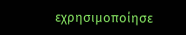εχρησιμοποίησε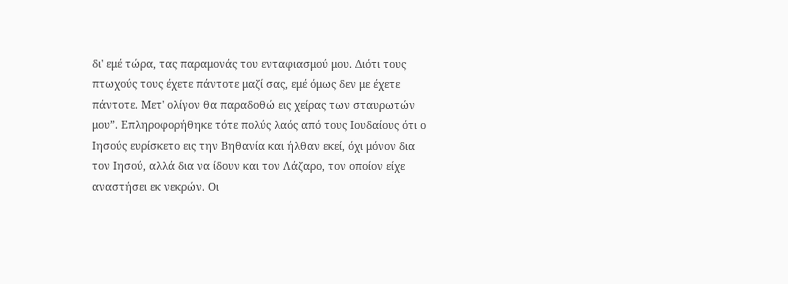δι' εμέ τώρα, τας παραμονάς του ενταφιασμού μου. Διότι τους πτωχούς τους έχετε πάντοτε μαζί σας, εμέ όμως δεν με έχετε πάντοτε. Μετ' ολίγον θα παραδοθώ εις χείρας των σταυρωτών μου”. Επληροφορήθηκε τότε πολύς λαός από τους Ιουδαίους ότι ο Ιησούς ευρίσκετο εις την Βηθανία και ήλθαν εκεί, όχι μόνον δια τον Ιησού, αλλά δια να ίδουν και τον Λάζαρο, τον οποίον είχε αναστήσει εκ νεκρών. Οι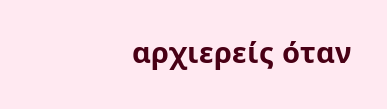αρχιερείς όταν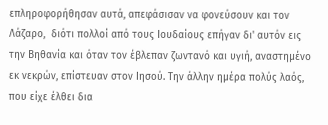επληροφορήθησαν αυτά, απεφάσισαν να φονεύσουν και τον Λάζαρο,  διότι πολλοί από τους Ιουδαίους επήγαν δι' αυτόν εις την Βηθανία και όταν τον έβλεπαν ζωντανό και υγιή, αναστημένο εκ νεκρών, επίστευαν στον Ιησού. Την άλλην ημέρα πολύς λαός, που είχε έλθει δια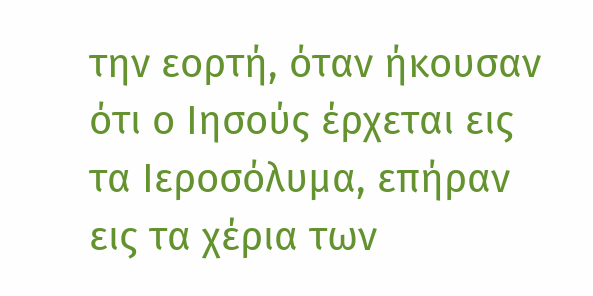την εορτή, όταν ήκουσαν ότι ο Ιησούς έρχεται εις τα Ιεροσόλυμα, επήραν εις τα χέρια των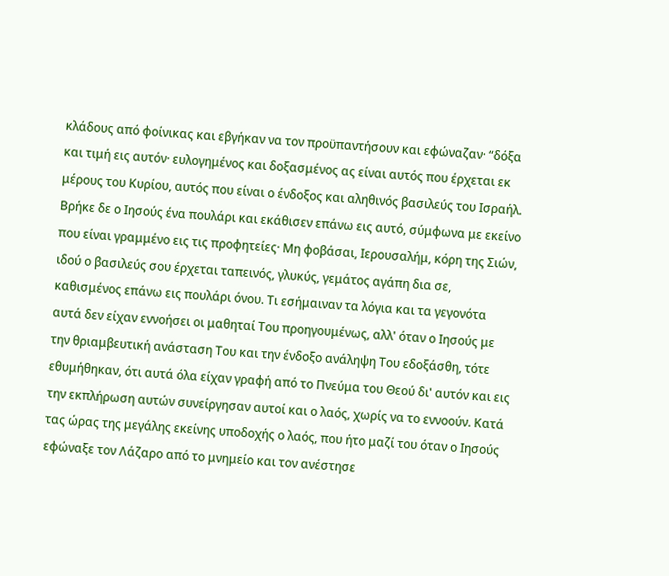κλάδους από φοίνικας και εβγήκαν να τον προϋπαντήσουν και εφώναζαν· “δόξα και τιμή εις αυτόν· ευλογημένος και δοξασμένος ας είναι αυτός που έρχεται εκ μέρους του Κυρίου, αυτός που είναι ο ένδοξος και αληθινός βασιλεύς του Ισραήλ. Βρήκε δε ο Ιησούς ένα πουλάρι και εκάθισεν επάνω εις αυτό, σύμφωνα με εκείνο που είναι γραμμένο εις τις προφητείες· Μη φοβάσαι, Ιερουσαλήμ, κόρη της Σιών, ιδού ο βασιλεύς σου έρχεται ταπεινός, γλυκύς, γεμάτος αγάπη δια σε, καθισμένος επάνω εις πουλάρι όνου. Τι εσήμαιναν τα λόγια και τα γεγονότα αυτά δεν είχαν εννοήσει οι μαθηταί Του προηγουμένως, αλλ' όταν ο Ιησούς με την θριαμβευτική ανάσταση Του και την ένδοξο ανάληψη Του εδοξάσθη, τότε εθυμήθηκαν, ότι αυτά όλα είχαν γραφή από το Πνεύμα του Θεού δι' αυτόν και εις την εκπλήρωση αυτών συνείργησαν αυτοί και ο λαός, χωρίς να το εννοούν. Κατά τας ώρας της μεγάλης εκείνης υποδοχής ο λαός, που ήτο μαζί του όταν ο Ιησούς εφώναξε τον Λάζαρο από το μνημείο και τον ανέστησε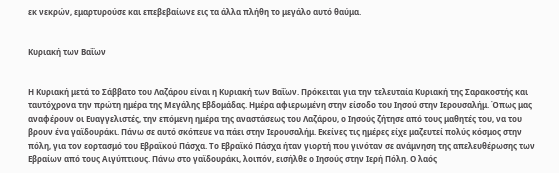εκ νεκρών, εμαρτυρούσε και επεβεβαίωνε εις τα άλλα πλήθη το μεγάλο αυτό θαύμα.


Κυριακή των Βαΐων


Η Κυριακή μετά το Σάββατο του Λαζάρου είναι η Κυριακή των Βαΐων. Πρόκειται για την τελευταία Κυριακή της Σαρακοστής και ταυτόχρονα την πρώτη ημέρα της Μεγάλης Εβδομάδας. Ημέρα αφιερωμένη στην είσοδο του Ιησού στην Ιερουσαλήμ. Όπως μας αναφέρουν οι Ευαγγελιστές, την επόμενη ημέρα της αναστάσεως του Λαζάρου, ο Ιησούς ζήτησε από τους μαθητές του, να του βρουν ένα γαϊδουράκι. Πάνω σε αυτό σκόπευε να πάει στην Ιερουσαλήμ. Εκείνες τις ημέρες είχε μαζευτεί πολύς κόσμος στην πόλη, για τον εορτασμό του Εβραϊκού Πάσχα. Το Εβραϊκό Πάσχα ήταν γιορτή που γινόταν σε ανάμνηση της απελευθέρωσης των Εβραίων από τους Αιγύπτιους. Πάνω στο γαϊδουράκι, λοιπόν, εισήλθε ο Ιησούς στην Ιερή Πόλη. Ο λαός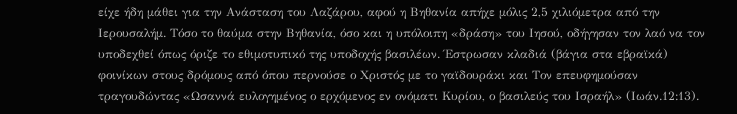είχε ήδη μάθει για την Ανάσταση του Λαζάρου, αφού η Βηθανία απήχε μόλις 2,5 χιλιόμετρα από την Ιερουσαλήμ. Τόσο το θαύμα στην Βηθανία, όσο και η υπόλοιπη «δράση» του Ιησού, οδήγησαν τον λαό να τον υποδεχθεί όπως όριζε το εθιμοτυπικό της υποδοχής βασιλέων. Έστρωσαν κλαδιά (βάγια στα εβραϊκά) φοινίκων στους δρόμους από όπου περνούσε ο Χριστός με το γαϊδουράκι και Τον επευφημούσαν τραγουδώντας «Ωσαννά ευλογημένος ο ερχόμενος εν ονόματι Κυρίου, ο βασιλεύς του Ισραήλ» (Ιωάν.12:13).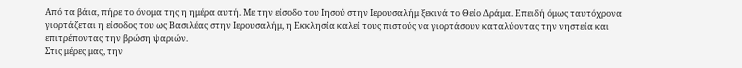Από τα βάια, πήρε το όνομα της η ημέρα αυτή. Με την είσοδο του Ιησού στην Ιερουσαλήμ ξεκινά το Θείο Δράμα. Επειδή όμως ταυτόχρονα γιορτάζεται η είσοδος του ως Βασιλέας στην Ιερουσαλήμ, η Εκκλησία καλεί τους πιστούς να γιορτάσουν καταλύοντας την νηστεία και επιτρέποντας την βρώση ψαριών.
Στις μέρες μας, την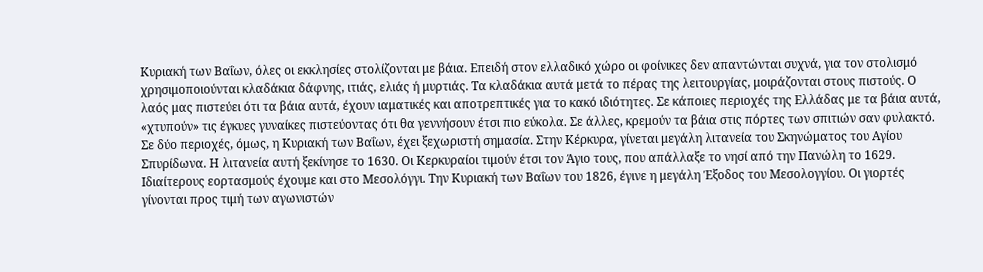Κυριακή των Βαΐων, όλες οι εκκλησίες στολίζονται με βάια. Επειδή στον ελλαδικό χώρο οι φοίνικες δεν απαντώνται συχνά, για τον στολισμό χρησιμοποιούνται κλαδάκια δάφνης, ιτιάς, ελιάς ή μυρτιάς. Τα κλαδάκια αυτά μετά το πέρας της λειτουργίας, μοιράζονται στους πιστούς. Ο λαός μας πιστεύει ότι τα βάια αυτά, έχουν ιαματικές και αποτρεπτικές για το κακό ιδιότητες. Σε κάποιες περιοχές της Ελλάδας με τα βάια αυτά, «χτυπούν» τις έγκυες γυναίκες πιστεύοντας ότι θα γεννήσουν έτσι πιο εύκολα. Σε άλλες, κρεμούν τα βάια στις πόρτες των σπιτιών σαν φυλακτό. Σε δύο περιοχές, όμως, η Κυριακή των Βαΐων, έχει ξεχωριστή σημασία. Στην Κέρκυρα, γίνεται μεγάλη λιτανεία του Σκηνώματος του Αγίου Σπυρίδωνα. Η λιτανεία αυτή ξεκίνησε το 1630. Οι Κερκυραίοι τιμούν έτσι τον Άγιο τους, που απάλλαξε το νησί από την Πανώλη το 1629. Ιδιαίτερους εορτασμούς έχουμε και στο Μεσολόγγι. Την Κυριακή των Βαΐων του 1826, έγινε η μεγάλη Έξοδος του Μεσολογγίου. Οι γιορτές γίνονται προς τιμή των αγωνιστών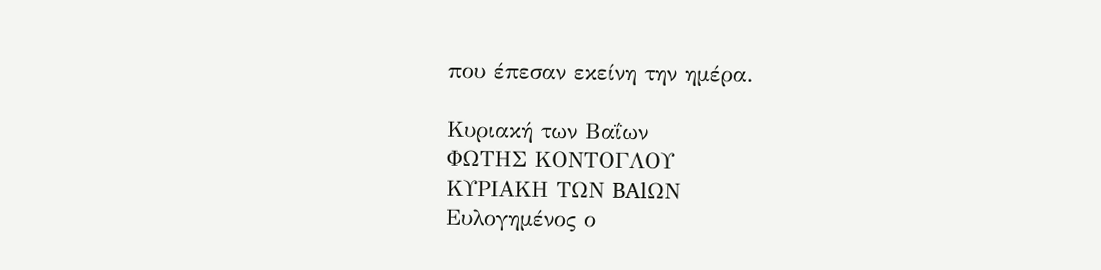που έπεσαν εκείνη την ημέρα.

Κυριακή των Βαΐων
ΦΩΤΗΣ ΚΟΝΤΟΓΛΟΥ
ΚΥΡΙΑΚΗ ΤΩΝ BAlΩN
Ευλογημένος ο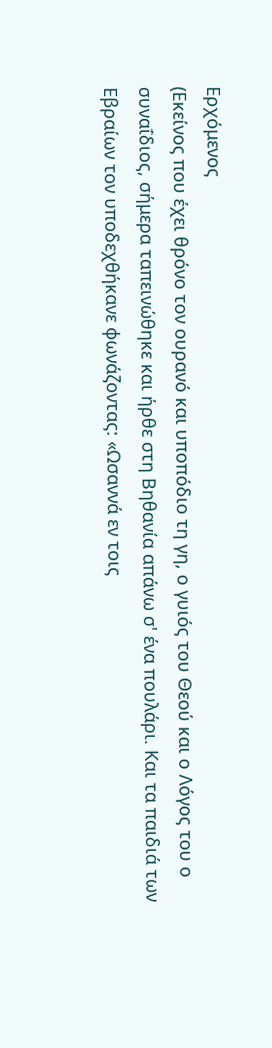Ερχόμενος
(Εκείνος που έχει θρόνο τον ουρανό και υποπόδιο τη γη, ο γυιός του Θεού και ο Λόγος του ο συναΐδιος, σήμερα ταπεινώθηκε και ήρθε στη Βηθανία απάνω σ' ένα πουλάρι. Και τα παιδιά των Εβραίων τον υποδεχθήκανε φωνάζοντας: «Ωσαννά εν τοις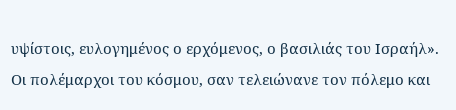υψίστοις, ευλογημένος ο ερχόμενος, ο βασιλιάς του Ισραήλ».
Οι πολέμαρχοι του κόσμου, σαν τελειώνανε τον πόλεμο και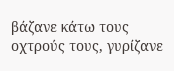βάζανε κάτω τους οχτρούς τους, γυρίζανε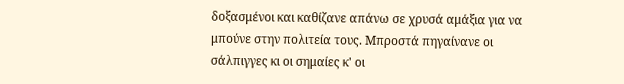δοξασμένοι και καθίζανε απάνω σε χρυσά αμάξια για να μπούνε στην πολιτεία τους. Μπροστά πηγαίνανε οι σάλπιγγες κι οι σημαίες κ' οι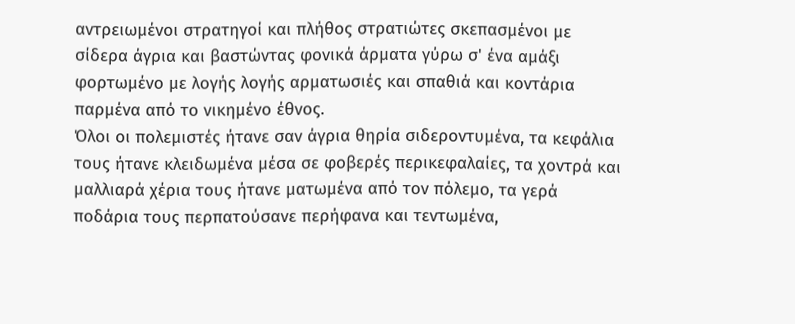αντρειωμένοι στρατηγοί και πλήθος στρατιώτες σκεπασμένοι με σίδερα άγρια και βαστώντας φονικά άρματα γύρω σ' ένα αμάξι φορτωμένο με λογής λογής αρματωσιές και σπαθιά και κοντάρια παρμένα από το νικημένο έθνος.
Όλοι οι πολεμιστές ήτανε σαν άγρια θηρία σιδεροντυμένα, τα κεφάλια τους ήτανε κλειδωμένα μέσα σε φοβερές περικεφαλαίες, τα χοντρά και μαλλιαρά χέρια τους ήτανε ματωμένα από τον πόλεμο, τα γερά ποδάρια τους περπατούσανε περήφανα και τεντωμένα,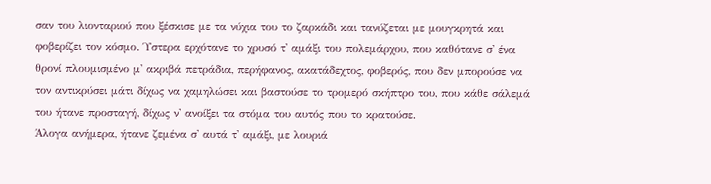σαν του λιονταριού που ξέσκισε με τα νύχια του το ζαρκάδι και τανύζεται με μουγκρητά και φοβερίζει τον κόσμο. Ύστερα ερχότανε το χρυσό τ' αμάξι του πολεμάρχου, που καθότανε σ' ένα θρονί πλουμισμένο μ' ακριβά πετράδια, περήφανος, ακατάδεχτος, φοβερός, που δεν μπορούσε να τον αντικρύσει μάτι δίχως να χαμηλώσει και βαστούσε το τρομερό σκήπτρο του, που κάθε σάλεμά του ήτανε προσταγή, δίχως ν' ανοίξει τα στόμα του αυτός που το κρατούσε.
Άλογα ανήμερα, ήτανε ζεμένα σ' αυτά τ' αμάξι, με λουριά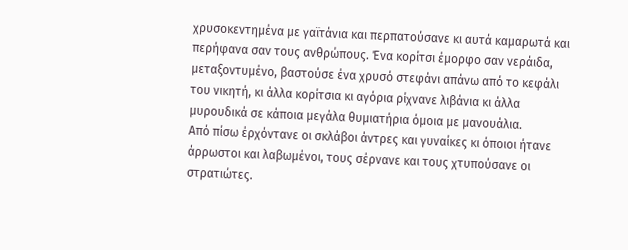χρυσοκεντημένα με γαϊτάνια και περπατούσανε κι αυτά καμαρωτά και περήφανα σαν τους ανθρώπους. Ένα κορίτσι έμορφο σαν νεράιδα, μεταξοντυμένο, βαστούσε ένα χρυσό στεφάνι απάνω από το κεφάλι του νικητή, κι άλλα κορίτσια κι αγόρια ρίχνανε λιβάνια κι άλλα μυρουδικά σε κάποια μεγάλα θυμιατήρια όμοια με μανουάλια.
Από πίσω έρχόντανε οι σκλάβοι άντρες και γυναίκες κι όποιοι ήτανε άρρωστοι και λαβωμένοι, τους σέρνανε και τους χτυπούσανε οι στρατιώτες.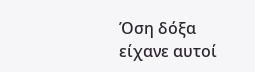Όση δόξα είχανε αυτοί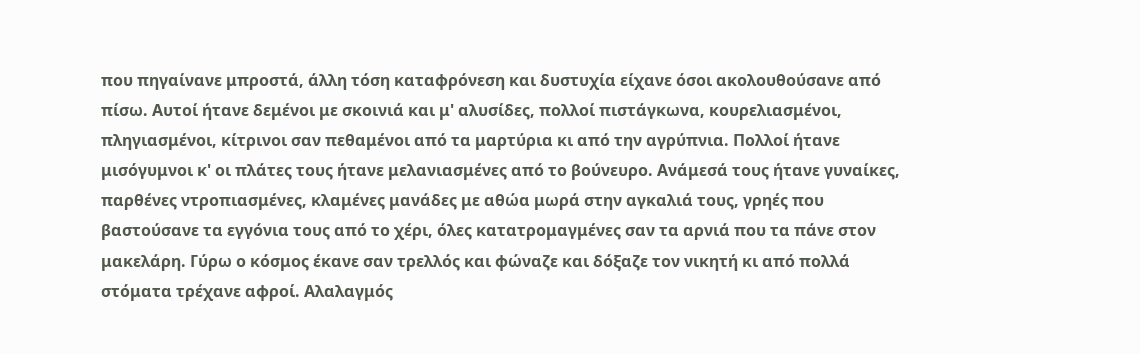που πηγαίνανε μπροστά, άλλη τόση καταφρόνεση και δυστυχία είχανε όσοι ακολουθούσανε από πίσω. Αυτοί ήτανε δεμένοι με σκοινιά και μ' αλυσίδες, πολλοί πιστάγκωνα, κουρελιασμένοι, πληγιασμένοι, κίτρινοι σαν πεθαμένοι από τα μαρτύρια κι από την αγρύπνια. Πολλοί ήτανε μισόγυμνοι κ' οι πλάτες τους ήτανε μελανιασμένες από το βούνευρο. Ανάμεσά τους ήτανε γυναίκες, παρθένες ντροπιασμένες, κλαμένες μανάδες με αθώα μωρά στην αγκαλιά τους, γρηές που βαστούσανε τα εγγόνια τους από το χέρι, όλες κατατρομαγμένες σαν τα αρνιά που τα πάνε στον μακελάρη. Γύρω ο κόσμος έκανε σαν τρελλός και φώναζε και δόξαζε τον νικητή κι από πολλά στόματα τρέχανε αφροί. Αλαλαγμός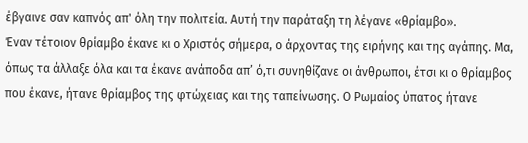έβγαινε σαν καπνός απ' όλη την πολιτεία. Αυτή την παράταξη τη λέγανε «θρίαμβο».
Έναν τέτοιον θρίαμβο έκανε κι ο Χριστός σήμερα, ο άρχοντας της ειρήνης και της αγάπης. Μα, όπως τα άλλαξε όλα και τα έκανε ανάποδα απ’ ό,τι συνηθίζανε οι άνθρωποι, έτσι κι ο θρίαμβος που έκανε, ήτανε θρίαμβος της φτώχειας και της ταπείνωσης. Ο Ρωμαίος ύπατος ήτανε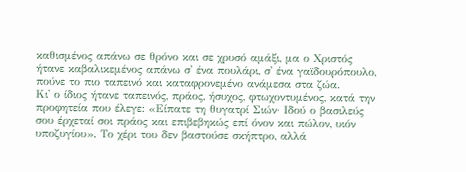καθισμένος απάνω σε θρόνο και σε χρυσό αμάξι, μα ο Χριστός ήτανε καβαλικεμένος απάνω σ' ένα πουλάρι, σ' ένα γαϊδουρόπουλο, πούνε το πιο ταπεινό και καταφρονεμένο ανάμεσα στα ζώα.
Κι' ο ίδιος ήτανε ταπεινός, πράος, ήσυχος, φτωχοντυμένος, κατά την  προφητεία που έλεγε: «Είπατε τη θυγατρί Σιών· Ιδού ο βασιλεύς σου έρχεταί σοι πράος και επιβεβηκώς επί όνον και πώλον, υιόν υποζυγίου». Το χέρι του δεν βαστούσε σκήπτρο, αλλά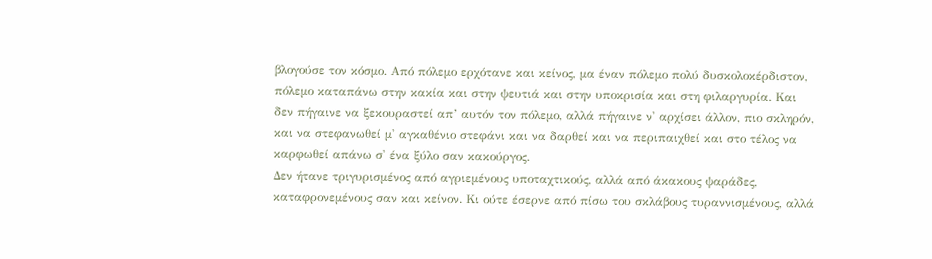βλογούσε τον κόσμο. Από πόλεμο ερχότανε και κείνος, μα έναν πόλεμο πολύ δυσκολοκέρδιστον, πόλεμο καταπάνω στην κακία και στην ψευτιά και στην υποκρισία και στη φιλαργυρία. Και δεν πήγαινε να ξεκουραστεί απ’ αυτόν τον πόλεμο, αλλά πήγαινε ν' αρχίσει άλλον, πιο σκληρόν, και να στεφανωθεί μ' αγκαθένιο στεφάνι και να δαρθεί και να περιπαιχθεί και στο τέλος να καρφωθεί απάνω σ' ένα ξύλο σαν κακούργος.
Δεν ήτανε τριγυρισμένος από αγριεμένους υποταχτικούς, αλλά από άκακους ψαράδες, καταφρονεμένους σαν και κείνον. Κι ούτε έσερνε από πίσω του σκλάβους τυραννισμένους, αλλά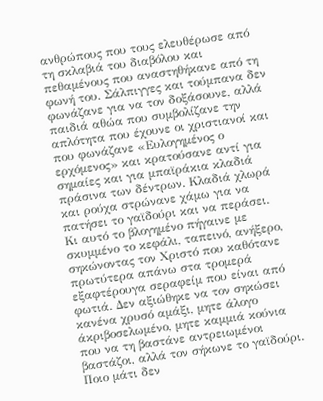ανθρώπους που τους ελευθέρωσε από τη σκλαβιά του διαβόλου και πεθαμένους που αναστηθήκανε από τη φωνή του. Σάλπιγγες και τούμπανα δεν φωνάζανε για να τον δοξάσουνε, αλλά παιδιά αθώα που συμβολίζανε την απλότητα που έχουνε οι χριστιανοί και που φωνάζανε «Ευλογημένος ο ερχόμενος» και κρατούσανε αντί για σημαίες και για μπαϊράκια κλαδιά πράσινα των δέντρων. Κλαδιά χλωρά και ρούχα στρώνανε χάμω για να πατήσει το γαϊδούρι και να περάσει. Κι αυτό το βλογημένο πήγαινε με σκυμμένο το κεφάλι, ταπεινό, ανήξερο, σηκώνοντας τον Χριστό που καθότανε πρωτύτερα απάνω στα τρομερά εξαφτέρουγα σεραφείμ που είναι από φωτιά. Δεν αξιώθηκε να τον σηκώσει κανένα χρυσό αμάξι, μητε άλογο άκριβοσελωμένο, μητε καμμιά κούνια που να τη βαστάνε αντρειωμένοι βαστάζοι, αλλά τον σήκωνε το γαϊδούρι. Ποιο μάτι δεν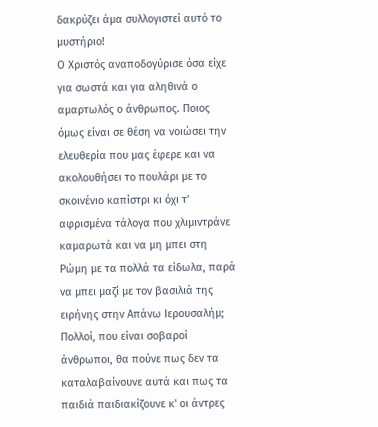δακρύζει άμα συλλογιστεί αυτό το μυστήριο!
Ο Χριστός αναποδογύρισε όσα είχε για σωστά και για αληθινά ο αμαρτωλός ο άνθρωπος. Ποιος όμως είναι σε θέση να νοιώσει την ελευθερία που μας έφερε και να ακολουθήσει το πουλάρι με το σκοινένιο καπίστρι κι όχι τ' αφρισμένα τάλογα που χλιμιντράνε καμαρωτά και να μη μπει στη Ρώμη με τα πολλά τα είδωλα, παρά να μπει μαζί με τον βασιλιά της ειρήνης στην Απάνω Ιερουσαλήμ;
Πολλοί, που είναι σοβαροί άνθρωποι, θα πούνε πως δεν τα καταλαβαίνουνε αυτά και πως τα παιδιά παιδιακίζουνε κ' οι άντρες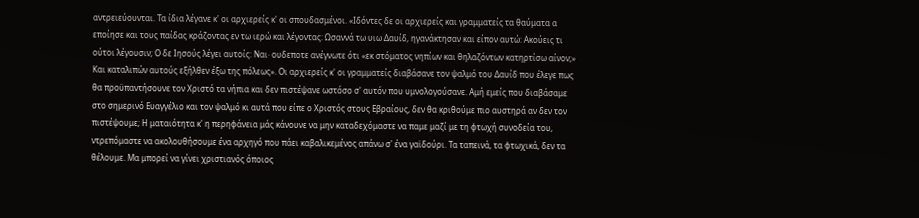αντρειεύουνται. Τα ίδια λέγανε κ' οι αρχιερείς κ' οι σπουδασμένοι. «Ιδόντες δε οι αρχιερείς και γραμματείς τα θαύματα α εποίησε και τους παίδας κράζοντας εν τω ιερώ και λέγοντας: Ωσαννά τω υιω Δαυίδ, ηγανάκτησαν και είπον αυτώ: Ακούεις τι ούτοι λέγουσιν; Ο δε Ιησούς λέγει αυτοίς: Ναι· ουδεποτε ανέγνωτε ότι «εκ στόματος νηπίων και θηλαζόντων κατηρτίσω αίνον;» Και καταλιπών αυτούς εξήλθεν έξω της πόλεως». Οι αρχιερείς κ' οι γραμματείς διαβάσανε τον ψαλμό του Δαυίδ που έλεγε πως θα προϋπαντήσουνε τον Χριστό τα νήπια και δεν πιστέψανε ωστόσο σ' αυτόν που υμνολογούσανε. Αμή εμείς που διαβάσαμε στο σημερινό Ευαγγέλιο και τον ψαλμό κι αυτά που είπε ο Χριστός στους Εβραίους, δεν θα κριθούμε πιο αυστηρά αν δεν τον πιστέψουμε; Η ματαιότητα κ' η περηφάνεια μάς κάνουνε να μην καταδεχόμαστε να παμε μαζί με τη φτωχή συνοδεία του, ντρεπόμαστε να ακολουθήσουμε ένα αρχηγό που πάει καβαλικεμένος απάνω σ' ένα γαϊδούρι. Τα ταπεινά, τα φτωχικά, δεν τα θέλουμε. Μα μπορεί να γίνει χριστιανός όποιος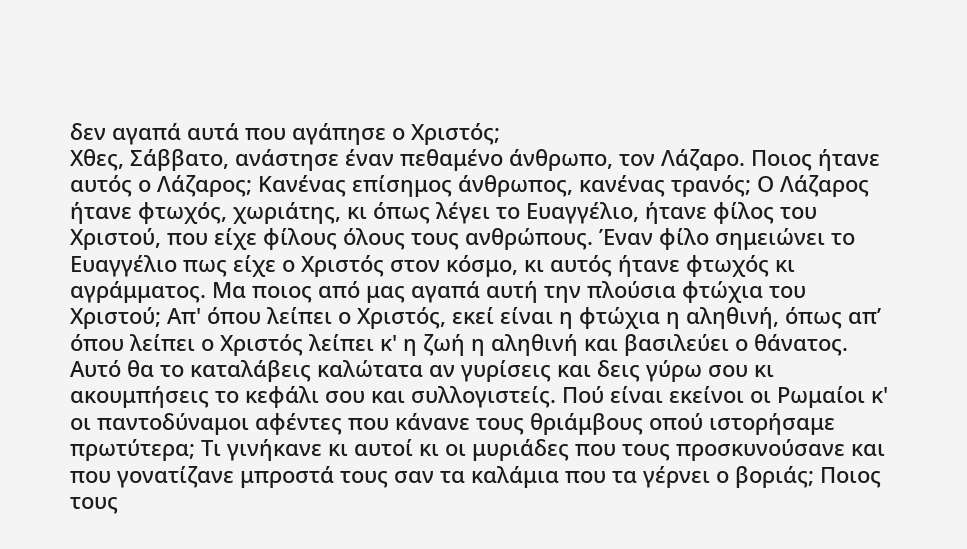δεν αγαπά αυτά που αγάπησε ο Χριστός;
Χθες, Σάββατο, ανάστησε έναν πεθαμένο άνθρωπο, τον Λάζαρο. Ποιος ήτανε αυτός ο Λάζαρος; Κανένας επίσημος άνθρωπος, κανένας τρανός; Ο Λάζαρος ήτανε φτωχός, χωριάτης, κι όπως λέγει το Ευαγγέλιο, ήτανε φίλος του Χριστού, που είχε φίλους όλους τους ανθρώπους. Έναν φίλο σημειώνει το Ευαγγέλιο πως είχε ο Χριστός στον κόσμο, κι αυτός ήτανε φτωχός κι αγράμματος. Μα ποιος από μας αγαπά αυτή την πλούσια φτώχια του Χριστού; Απ' όπου λείπει ο Χριστός, εκεί είναι η φτώχια η αληθινή, όπως απ’ όπου λείπει ο Χριστός λείπει κ' η ζωή η αληθινή και βασιλεύει ο θάνατος. Αυτό θα το καταλάβεις καλώτατα αν γυρίσεις και δεις γύρω σου κι ακουμπήσεις το κεφάλι σου και συλλογιστείς. Πού είναι εκείνοι οι Ρωμαίοι κ' οι παντοδύναμοι αφέντες που κάνανε τους θριάμβους οπού ιστορήσαμε πρωτύτερα; Τι γινήκανε κι αυτοί κι οι μυριάδες που τους προσκυνούσανε και που γονατίζανε μπροστά τους σαν τα καλάμια που τα γέρνει ο βοριάς; Ποιος τους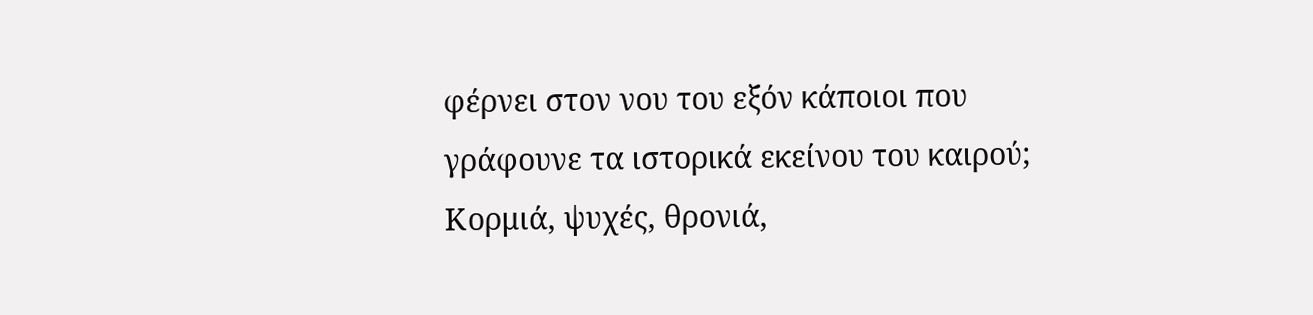φέρνει στον νου του εξόν κάποιοι που γράφουνε τα ιστορικά εκείνου του καιρού; Κορμιά, ψυχές, θρονιά,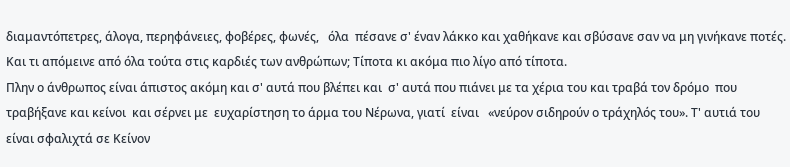διαμαντόπετρες, άλογα, περηφάνειες, φοβέρες, φωνές,   όλα  πέσανε σ' έναν λάκκο και χαθήκανε και σβύσανε σαν να μη γινήκανε ποτές. Και τι απόμεινε από όλα τούτα στις καρδιές των ανθρώπων; Τίποτα κι ακόμα πιο λίγο από τίποτα.
Πλην ο άνθρωπος είναι άπιστος ακόμη και σ' αυτά που βλέπει και  σ' αυτά που πιάνει με τα χέρια του και τραβά τον δρόμο  που τραβήξανε και κείνοι  και σέρνει με  ευχαρίστηση το άρμα του Νέρωνα, γιατί  είναι   «νεύρον σιδηρούν ο τράχηλός του». Τ' αυτιά του είναι σφαλιχτά σε Κείνον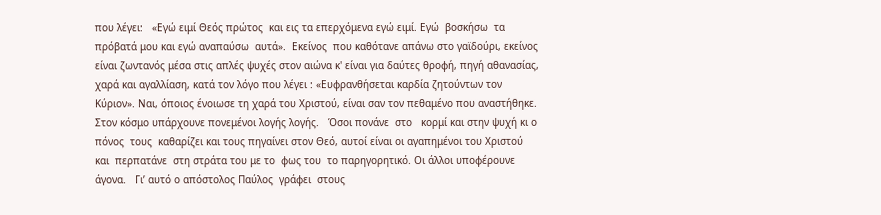που λέγει:   «Εγώ ειμί Θεός πρώτος  και εις τα επερχόμενα εγώ ειμί. Εγώ  βοσκήσω  τα  πρόβατά μου και εγώ αναπαύσω  αυτά».  Εκείνος  που καθότανε απάνω στο γαϊδούρι, εκείνος είναι ζωντανός μέσα στις απλές ψυχές στον αιώνα κ' είναι για δαύτες θροφή, πηγή αθανασίας, χαρά και αγαλλίαση, κατά τον λόγο που λέγει : «Ευφρανθήσεται καρδία ζητούντων τον Κύριον». Ναι, όποιος ένοιωσε τη χαρά του Χριστού, είναι σαν τον πεθαμένο που αναστήθηκε. Στον κόσμο υπάρχουνε πονεμένοι λογής λογής.   Όσοι πονάνε  στο   κορμί και στην ψυχή κι ο πόνος  τους  καθαρίζει και τους πηγαίνει στον Θεό, αυτοί είναι οι αγαπημένοι του Χριστού  και  περπατάνε  στη στράτα του με το  φως του  το παρηγορητικό. Οι άλλοι υποφέρουνε άγονα.   Γι’ αυτό ο απόστολος Παύλος  γράφει  στους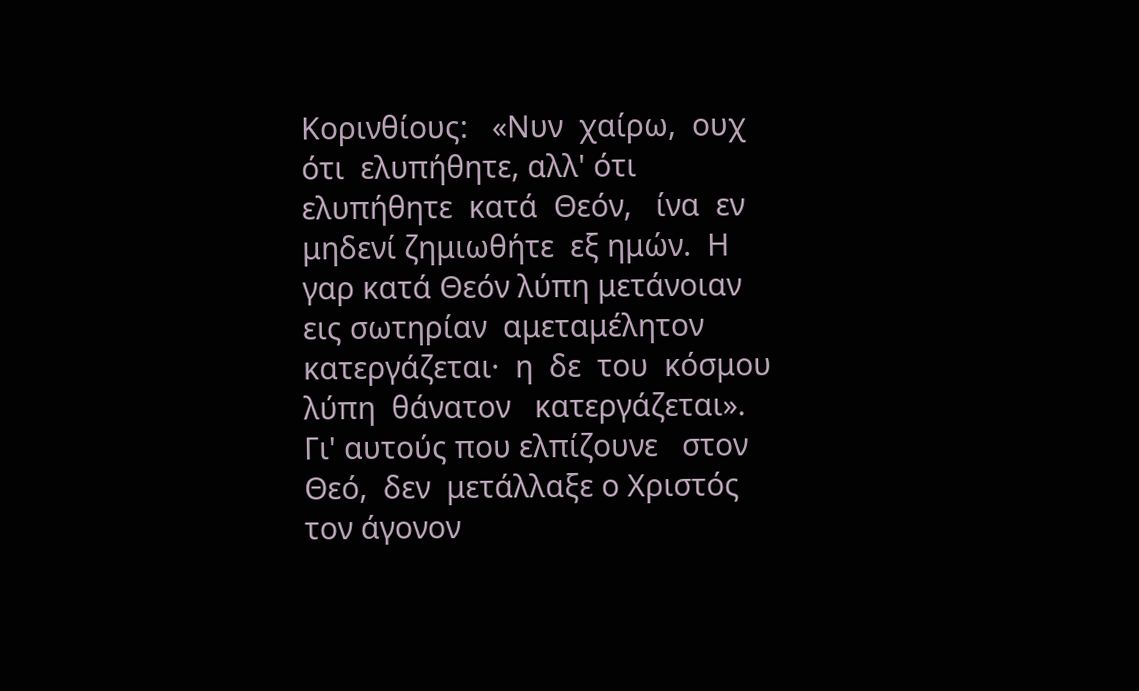Κορινθίους:   «Νυν  χαίρω,  ουχ ότι  ελυπήθητε, αλλ' ότι  ελυπήθητε  κατά  Θεόν,   ίνα  εν μηδενί ζημιωθήτε  εξ ημών.  Η γαρ κατά Θεόν λύπη μετάνοιαν  εις σωτηρίαν  αμεταμέλητον κατεργάζεται·  η  δε  του  κόσμου λύπη  θάνατον   κατεργάζεται».   Γι' αυτούς που ελπίζουνε   στον Θεό,  δεν  μετάλλαξε ο Χριστός τον άγονον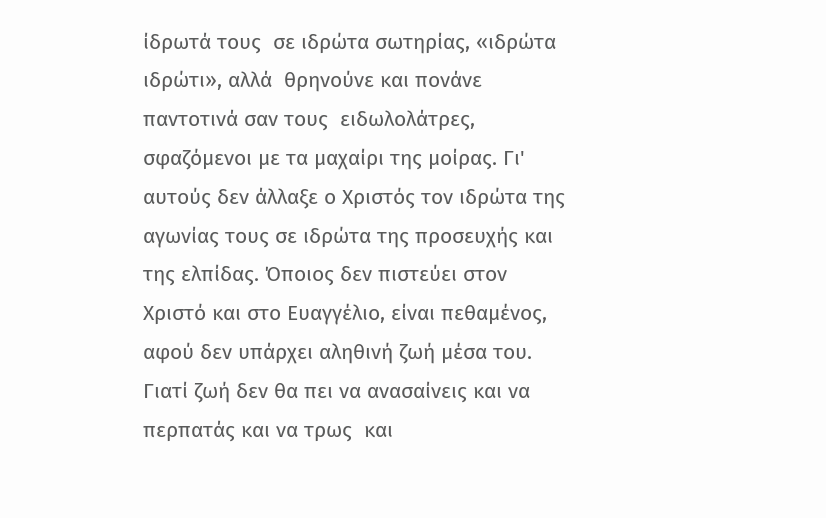ίδρωτά τους  σε ιδρώτα σωτηρίας, «ιδρώτα ιδρώτι», αλλά  θρηνούνε και πονάνε παντοτινά σαν τους  ειδωλολάτρες, σφαζόμενοι με τα μαχαίρι της μοίρας. Γι' αυτούς δεν άλλαξε ο Χριστός τον ιδρώτα της αγωνίας τους σε ιδρώτα της προσευχής και της ελπίδας. Όποιος δεν πιστεύει στον Χριστό και στο Ευαγγέλιο, είναι πεθαμένος, αφού δεν υπάρχει αληθινή ζωή μέσα του. Γιατί ζωή δεν θα πει να ανασαίνεις και να περπατάς και να τρως  και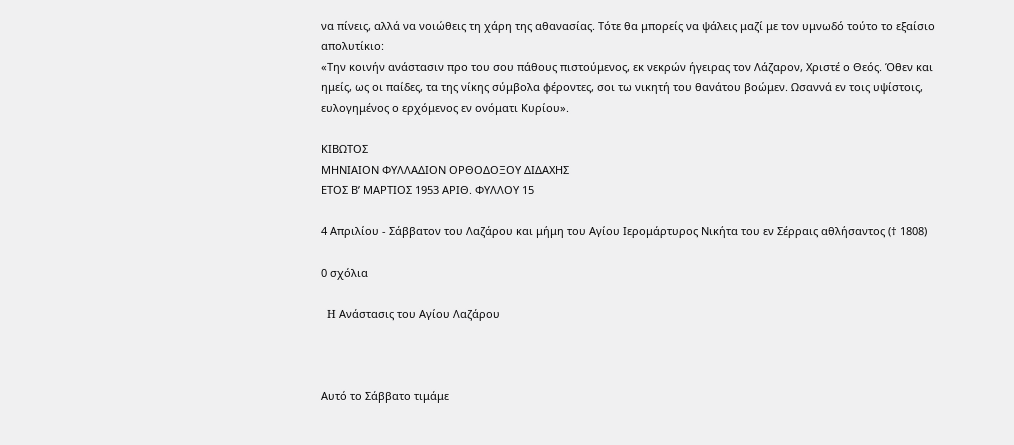να πίνεις, αλλά να νοιώθεις τη χάρη της αθανασίας. Τότε θα μπορείς να ψάλεις μαζί με τον υμνωδό τούτο το εξαίσιο απολυτίκιο:
«Την κοινήν ανάστασιν προ του σου πάθους πιστούμενος, εκ νεκρών ήγειρας τον Λάζαρον, Χριστέ ο Θεός. Όθεν και ημείς, ως οι παίδες, τα της νίκης σύμβολα φέροντες, σοι τω νικητή του θανάτου βοώμεν. Ωσαννά εν τοις υψίστοις, ευλογημένος ο ερχόμενος εν ονόματι Κυρίου».

ΚΙΒΩΤΟΣ
ΜΗΝΙΑΙΟΝ ΦΥΛΛΑΔΙΟΝ ΟΡΘΟΔΟΞΟΥ ΔΙΔΑΧΗΣ
ΕΤΟΣ Β’ ΜΑΡΤΙΟΣ 1953 ΑΡΙΘ. ΦΥΛΛΟΥ 15

4 Απριλίου - Σάββατον του Λαζάρου και μήμη του Αγίου Ιερομάρτυρος Νικήτα του εν Σέρραις αθλήσαντος († 1808)

0 σχόλια

  H Ανάστασις του Αγίου Λαζάρου



Αυτό το Σάββατο τιμάμε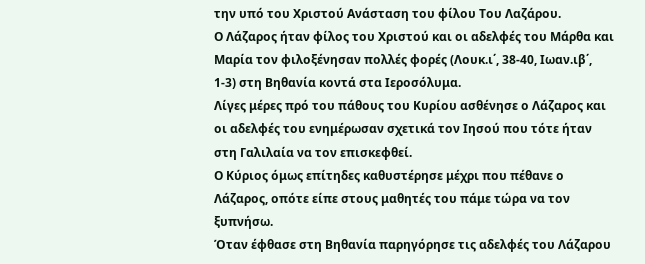την υπό του Χριστού Ανάσταση του φίλου Του Λαζάρου.
Ο Λάζαρος ήταν φίλος του Χριστού και οι αδελφές του Μάρθα και Μαρία τον φιλοξένησαν πολλές φορές (Λουκ.ι΄, 38-40, Ιωαν.ιβ΄, 1-3) στη Βηθανία κοντά στα Ιεροσόλυμα.
Λίγες μέρες πρό του πάθους του Κυρίου ασθένησε ο Λάζαρος και οι αδελφές του ενημέρωσαν σχετικά τον Ιησού που τότε ήταν στη Γαλιλαία να τον επισκεφθεί.
Ο Κύριος όμως επίτηδες καθυστέρησε μέχρι που πέθανε ο Λάζαρος, οπότε είπε στους μαθητές του πάμε τώρα να τον ξυπνήσω.
Όταν έφθασε στη Βηθανία παρηγόρησε τις αδελφές του Λάζαρου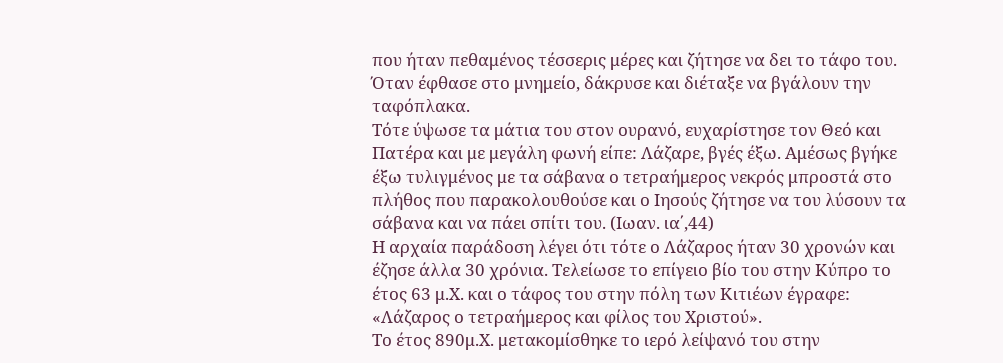που ήταν πεθαμένος τέσσερις μέρες και ζήτησε να δει το τάφο του.
Όταν έφθασε στο μνημείο, δάκρυσε και διέταξε να βγάλουν την ταφόπλακα.
Τότε ύψωσε τα μάτια του στον ουρανό, ευχαρίστησε τον Θεό και Πατέρα και με μεγάλη φωνή είπε: Λάζαρε, βγές έξω. Αμέσως βγήκε έξω τυλιγμένος με τα σάβανα ο τετραήμερος νεκρός μπροστά στο πλήθος που παρακολουθούσε και ο Ιησούς ζήτησε να του λύσουν τα σάβανα και να πάει σπίτι του. (Ιωαν. ια΄,44)
Η αρχαία παράδοση λέγει ότι τότε ο Λάζαρος ήταν 30 χρονών και έζησε άλλα 30 χρόνια. Τελείωσε το επίγειο βίο του στην Κύπρο το έτος 63 μ.Χ. και ο τάφος του στην πόλη των Κιτιέων έγραφε: «Λάζαρος ο τετραήμερος και φίλος του Χριστού».
Το έτος 890μ.Χ. μετακομίσθηκε το ιερό λείψανό του στην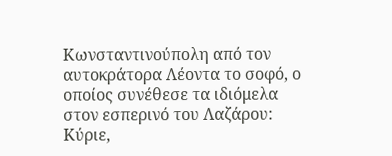Κωνσταντινούπολη από τον αυτοκράτορα Λέοντα το σοφό, ο οποίος συνέθεσε τα ιδιόμελα στον εσπερινό του Λαζάρου: Κύριε,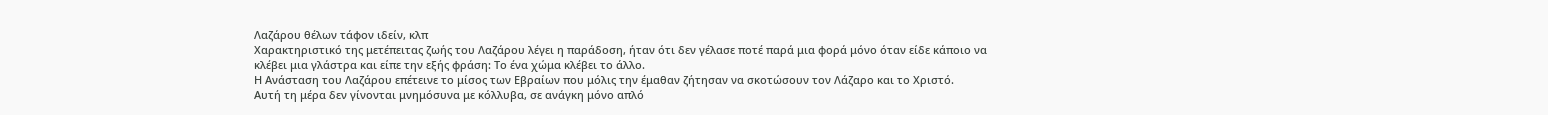Λαζάρου θέλων τάφον ιδείν, κλπ
Χαρακτηριστικό της μετέπειτας ζωής του Λαζάρου λέγει η παράδοση, ήταν ότι δεν γέλασε ποτέ παρά μια φορά μόνο όταν είδε κάποιο να κλέβει μια γλάστρα και είπε την εξής φράση: Το ένα χώμα κλέβει το άλλο.
Η Ανάσταση του Λαζάρου επέτεινε το μίσος των Εβραίων που μόλις την έμαθαν ζήτησαν να σκοτώσουν τον Λάζαρο και το Χριστό.
Αυτή τη μέρα δεν γίνονται μνημόσυνα με κόλλυβα, σε ανάγκη μόνο απλό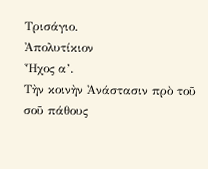Τρισάγιο.
Ἀπολυτίκιον
Ἦχος α’.
Τὴν κοινὴν Ἀνάστασιν πρὸ τοῦ σοῦ πάθους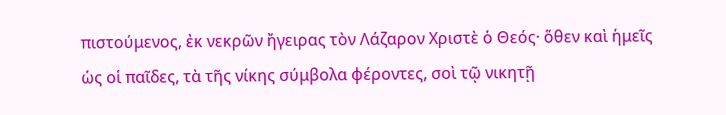πιστούμενος, ἐκ νεκρῶν ἤγειρας τὸν Λάζαρον Χριστὲ ὁ Θεός· ὅθεν καὶ ἡμεῖς ὡς οἱ παῖδες, τὰ τῆς νίκης σύμβολα φέροντες, σοὶ τῷ νικητῇ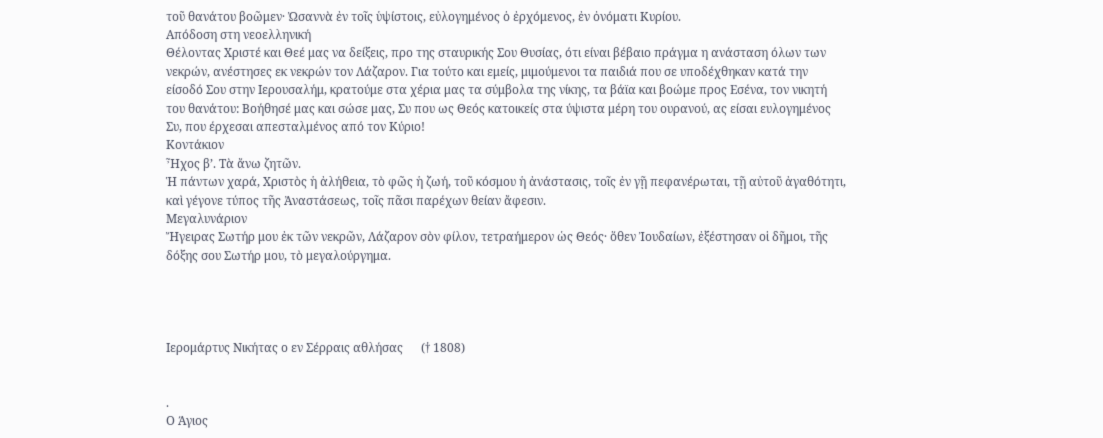τοῦ θανάτου βοῶμεν· Ὠσαννὰ ἐν τοῖς ὑψίστοις, εὐλογημένος ὁ ἐρχόμενος, ἐν ὀνόματι Κυρίου.
Aπόδοση στη νεοελληνική
Θέλοντας Χριστέ και Θεέ μας να δείξεις, προ της σταυρικής Σου Θυσίας, ότι είναι βέβαιο πράγμα η ανάσταση όλων των νεκρών, ανέστησες εκ νεκρών τον Λάζαρον. Για τούτο και εμείς, μιμούμενοι τα παιδιά που σε υποδέχθηκαν κατά την είσοδό Σου στην Ιερουσαλήμ, κρατούμε στα χέρια μας τα σύμβολα της νίκης, τα βάϊα και βοώμε προς Εσένα, τον νικητή του θανάτου: Βοήθησέ μας και σώσε μας, Συ που ως Θεός κατοικείς στα ύψιστα μέρη του ουρανού, ας είσαι ευλογημένος Συ, που έρχεσαι απεσταλμένος από τον Κύριο!
Κοντάκιον
Ἦχος β’. Τὰ ἄνω ζητῶν.
Ἡ πάντων χαρά, Χριστὸς ἡ ἀλήθεια, τὸ φῶς ἡ ζωή, τοῦ κόσμου ἡ ἀνάστασις, τοῖς ἐν γῇ πεφανέρωται, τῇ αὐτοῦ ἀγαθότητι, καὶ γέγονε τύπος τῆς Ἀναστάσεως, τοῖς πᾶσι παρέχων θείαν ἄφεσιν.
Μεγαλυνάριον
Ἤγειρας Σωτήρ μου ἐκ τῶν νεκρῶν, Λάζαρον σὸν φίλον, τετραήμερον ὡς Θεός· ὅθεν Ἰουδαίων, ἐξέστησαν οἱ δῆμοι, τῆς δόξης σου Σωτήρ μου, τὸ μεγαλούργημα.




Ιερομάρτυς Νικήτας ο εν Σέρραις αθλήσας      († 1808)


.
Ο Άγιος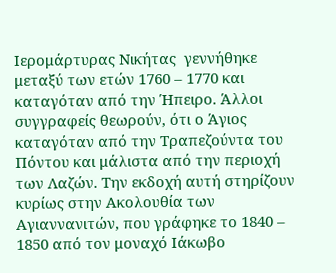Ιερομάρτυρας Νικήτας  γεννήθηκε μεταξύ των ετών 1760 – 1770 και καταγόταν από την Ήπειρο. Άλλοι συγγραφείς θεωρούν, ότι ο Άγιος καταγόταν από την Τραπεζούντα του Πόντου και μάλιστα από την περιοχή των Λαζών. Την εκδοχή αυτή στηρίζουν κυρίως στην Ακολουθία των Αγιαννανιτών, που γράφηκε το 1840 – 1850 από τον μοναχό Ιάκωβο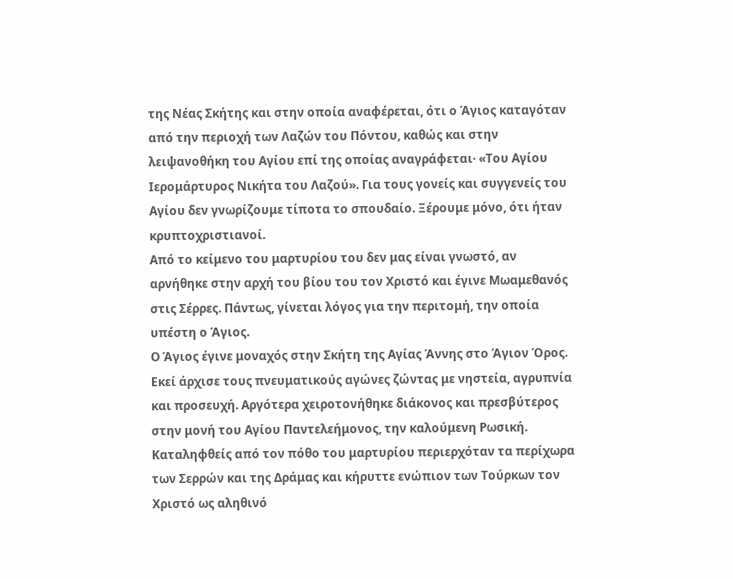της Νέας Σκήτης και στην οποία αναφέρεται, ότι ο Άγιος καταγόταν από την περιοχή των Λαζών του Πόντου, καθώς και στην λειψανοθήκη του Αγίου επί της οποίας αναγράφεται· «Του Αγίου Ιερομάρτυρος Νικήτα του Λαζού». Για τους γονείς και συγγενείς του Αγίου δεν γνωρίζουμε τίποτα το σπουδαίο. Ξέρουμε μόνο, ότι ήταν κρυπτοχριστιανοί.
Από το κείμενο του μαρτυρίου του δεν μας είναι γνωστό, αν αρνήθηκε στην αρχή του βίου του τον Χριστό και έγινε Μωαμεθανός στις Σέρρες. Πάντως, γίνεται λόγος για την περιτομή, την οποία υπέστη ο Άγιος.
Ο Άγιος έγινε μοναχός στην Σκήτη της Αγίας Άννης στο Άγιον Όρος. Εκεί άρχισε τους πνευματικούς αγώνες ζώντας με νηστεία, αγρυπνία και προσευχή. Αργότερα χειροτονήθηκε διάκονος και πρεσβύτερος στην μονή του Αγίου Παντελεήμονος, την καλούμενη Ρωσική. Καταληφθείς από τον πόθο του μαρτυρίου περιερχόταν τα περίχωρα των Σερρών και της Δράμας και κήρυττε ενώπιον των Τούρκων τον Χριστό ως αληθινό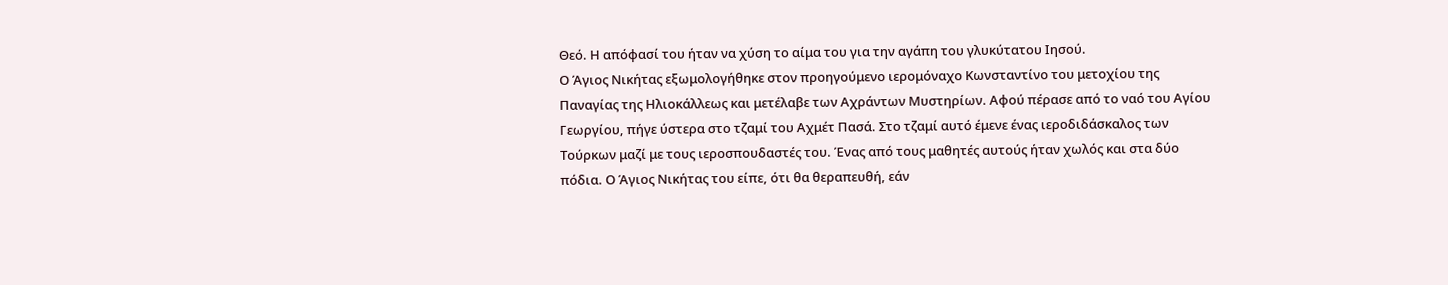Θεό. Η απόφασί του ήταν να χύση το αίμα του για την αγάπη του γλυκύτατου Ιησού.
Ο Άγιος Νικήτας εξωμολογήθηκε στον προηγούμενο ιερομόναχο Κωνσταντίνο του μετοχίου της Παναγίας της Ηλιοκάλλεως και μετέλαβε των Αχράντων Μυστηρίων. Αφού πέρασε από το ναό του Αγίου Γεωργίου, πήγε ύστερα στο τζαμί του Αχμέτ Πασά. Στο τζαμί αυτό έμενε ένας ιεροδιδάσκαλος των Τούρκων μαζί με τους ιεροσπουδαστές του. Ένας από τους μαθητές αυτούς ήταν χωλός και στα δύο πόδια. Ο Άγιος Νικήτας του είπε, ότι θα θεραπευθή, εάν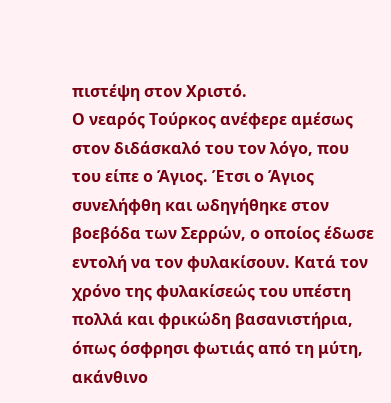πιστέψη στον Χριστό.
Ο νεαρός Τούρκος ανέφερε αμέσως στον διδάσκαλό του τον λόγο, που του είπε ο Άγιος. Έτσι ο Άγιος συνελήφθη και ωδηγήθηκε στον βοεβόδα των Σερρών, ο οποίος έδωσε εντολή να τον φυλακίσουν. Κατά τον χρόνο της φυλακίσεώς του υπέστη πολλά και φρικώδη βασανιστήρια, όπως όσφρησι φωτιάς από τη μύτη, ακάνθινο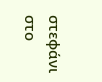στεφάνι στο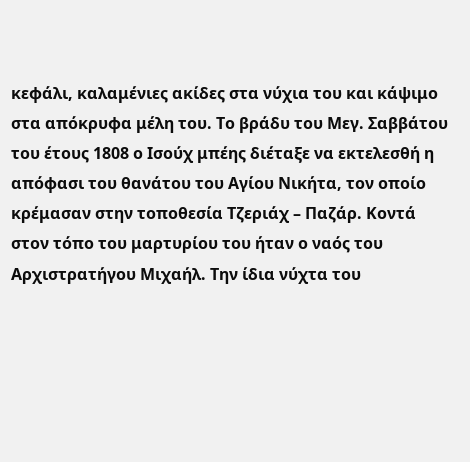κεφάλι, καλαμένιες ακίδες στα νύχια του και κάψιμο στα απόκρυφα μέλη του. Το βράδυ του Μεγ. Σαββάτου του έτους 1808 ο Ισούχ μπέης διέταξε να εκτελεσθή η απόφασι του θανάτου του Αγίου Νικήτα, τον οποίο κρέμασαν στην τοποθεσία Τζεριάχ – Παζάρ. Κοντά στον τόπο του μαρτυρίου του ήταν ο ναός του Αρχιστρατήγου Μιχαήλ. Την ίδια νύχτα του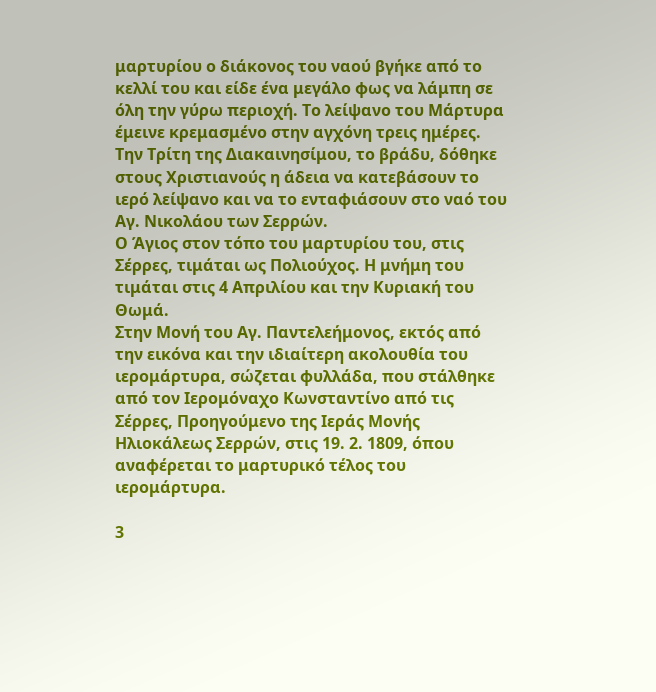μαρτυρίου ο διάκονος του ναού βγήκε από το κελλί του και είδε ένα μεγάλο φως να λάμπη σε όλη την γύρω περιοχή. Το λείψανο του Μάρτυρα έμεινε κρεμασμένο στην αγχόνη τρεις ημέρες. Την Τρίτη της Διακαινησίμου, το βράδυ, δόθηκε στους Χριστιανούς η άδεια να κατεβάσουν το ιερό λείψανο και να το ενταφιάσουν στο ναό του Αγ. Νικολάου των Σερρών.
Ο Άγιος στον τόπο του μαρτυρίου του, στις Σέρρες, τιμάται ως Πολιούχος. Η μνήμη του τιμάται στις 4 Απριλίου και την Κυριακή του Θωμά.
Στην Μονή του Αγ. Παντελεήμονος, εκτός από την εικόνα και την ιδιαίτερη ακολουθία του ιερομάρτυρα, σώζεται φυλλάδα, που στάλθηκε από τον Ιερομόναχο Κωνσταντίνο από τις Σέρρες, Προηγούμενο της Ιεράς Μονής Ηλιοκάλεως Σερρών, στις 19. 2. 1809, όπου αναφέρεται το μαρτυρικό τέλος του ιερομάρτυρα.

3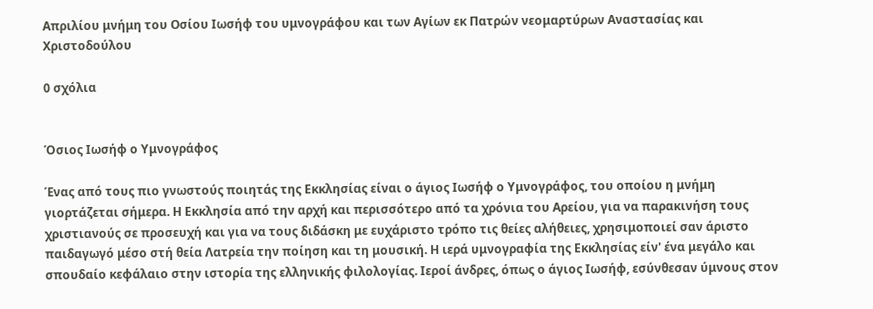Aπριλίου μνήμη του Οσίου Ιωσήφ του υμνογράφου και των Αγίων εκ Πατρών νεομαρτύρων Αναστασίας και Χριστοδούλου

0 σχόλια


Όσιος Ιωσήφ ο Υμνογράφος

Ένας από τους πιο γνωστούς ποιητάς της Εκκλησίας είναι ο άγιος Ιωσήφ ο Υμνογράφος, του οποίου η μνήμη γιορτάζεται σήμερα. Η Εκκλησία από την αρχή και περισσότερο από τα χρόνια του Αρείου, για να παρακινήση τους χριστιανούς σε προσευχή και για να τους διδάσκη με ευχάριστο τρόπο τις θείες αλήθειες, χρησιμοποιεί σαν άριστο παιδαγωγό μέσο στή θεία Λατρεία την ποίηση και τη μουσική. Η ιερά υμνογραφία της Εκκλησίας είν' ένα μεγάλο και σπουδαίο κεφάλαιο στην ιστορία της ελληνικής φιλολογίας. Ιεροί άνδρες, όπως ο άγιος Ιωσήφ, εσύνθεσαν ύμνους στον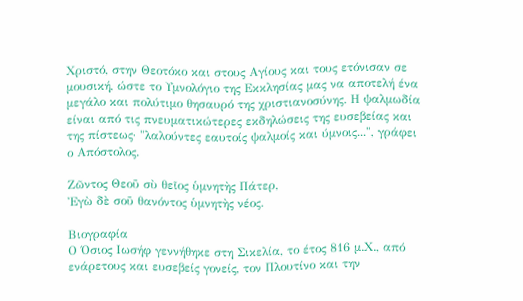Χριστό, στην Θεοτόκο και στους Αγίους και τους ετόνισαν σε μουσική, ώστε το Υμνολόγιο της Εκκλησίας μας να αποτελή ένα μεγάλο και πολύτιμο θησαυρό της χριστιανοσύνης. Η ψαλμωδία είναι από τις πνευματικώτερες εκδηλώσεις της ευσεβείας και της πίστεως· "λαλούντες εαυτοίς ψαλμοίς και ύμνοις...", γράφει ο Απόστολος.

Ζῶντος Θεοῦ σὺ θεῖος ὑμνητὴς Πάτερ,
Ἐγὼ δὲ σοῦ θανόντος ὑμνητὴς νέος.

Βιογραφία
Ο Όσιος Ιωσήφ γεννήθηκε στη Σικελία, το έτος 816 μ.Χ., από ενάρετους και ευσεβείς γονείς, τον Πλουτίνο και την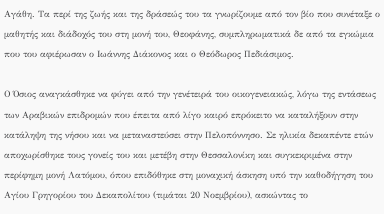Αγάθη. Τα περί της ζωής και της δράσεώς του τα γνωρίζουμε από τον βίο που συνέταξε ο μαθητής και διάδοχός του στη μονή του, Θεοφάνης, συμπληρωματικά δε από τα εγκώμια που του αφιέρωσαν ο Ιωάννης Διάκονος και ο Θεόδωρος Πεδιάσιμος.

Ο Όσιος αναγκάσθηκε να φύγει από την γενέτειρά του οικογενειακώς, λόγω της εντάσεως των Αραβικών επιδρομών που έπειτα από λίγο καιρό επρόκειτο να καταλήξουν στην κατάληψη της νήσου και να μεταναστεύσει στην Πελοπόννησο. Σε ηλικία δεκαπέντε ετών αποχωρίσθηκε τους γονείς του και μετέβη στην Θεσσαλονίκη και συγκεκριμένα στην περίφημη μονή Λατόμου, όπου επιδόθηκε στη μοναχική άσκηση υπό την καθοδήγηση του Αγίου Γρηγορίου του Δεκαπολίτου (τιμάται 20 Νοεμβρίου), ασκώντας το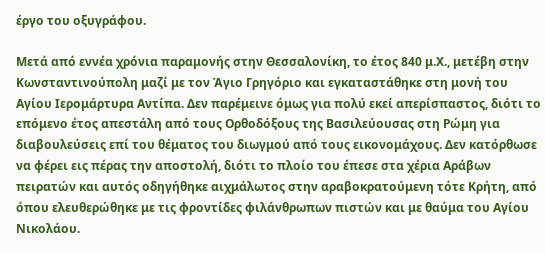έργο του οξυγράφου.

Μετά από εννέα χρόνια παραμονής στην Θεσσαλονίκη, το έτος 840 μ.Χ., μετέβη στην Κωνσταντινούπολη μαζί με τον Άγιο Γρηγόριο και εγκαταστάθηκε στη μονή του Αγίου Ιερομάρτυρα Αντίπα. Δεν παρέμεινε όμως για πολύ εκεί απερίσπαστος, διότι το επόμενο έτος απεστάλη από τους Ορθοδόξους της Βασιλεύουσας στη Ρώμη για διαβουλεύσεις επί του θέματος του διωγμού από τους εικονομάχους. Δεν κατόρθωσε να φέρει εις πέρας την αποστολή, διότι το πλοίο του έπεσε στα χέρια Αράβων πειρατών και αυτός οδηγήθηκε αιχμάλωτος στην αραβοκρατούμενη τότε Κρήτη, από όπου ελευθερώθηκε με τις φροντίδες φιλάνθρωπων πιστών και με θαύμα του Αγίου Νικολάου.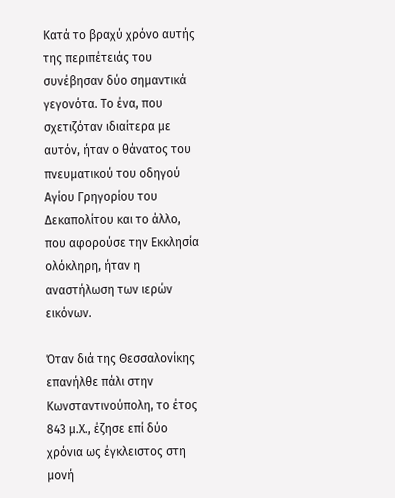Κατά το βραχύ χρόνο αυτής της περιπέτειάς του συνέβησαν δύο σημαντικά γεγονότα. Το ένα, που σχετιζόταν ιδιαίτερα με αυτόν, ήταν ο θάνατος του πνευματικού του οδηγού Αγίου Γρηγορίου του Δεκαπολίτου και το άλλο, που αφορούσε την Εκκλησία ολόκληρη, ήταν η αναστήλωση των ιερών εικόνων.

Όταν διά της Θεσσαλονίκης επανήλθε πάλι στην Κωνσταντινούπολη, το έτος 843 μ.Χ., έζησε επί δύο χρόνια ως έγκλειστος στη μονή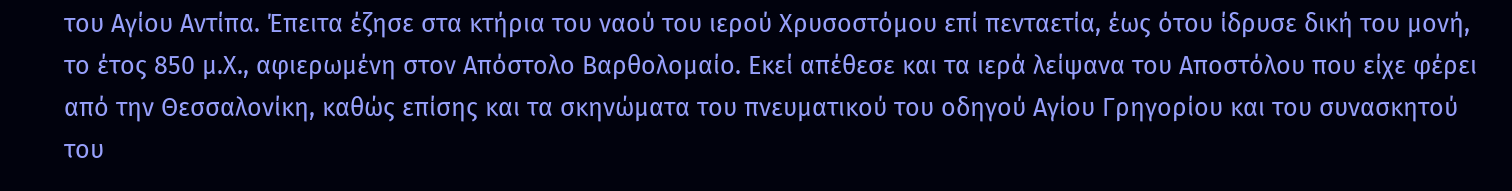του Αγίου Αντίπα. Έπειτα έζησε στα κτήρια του ναού του ιερού Χρυσοστόμου επί πενταετία, έως ότου ίδρυσε δική του μονή, το έτος 850 μ.Χ., αφιερωμένη στον Απόστολο Βαρθολομαίο. Εκεί απέθεσε και τα ιερά λείψανα του Αποστόλου που είχε φέρει από την Θεσσαλονίκη, καθώς επίσης και τα σκηνώματα του πνευματικού του οδηγού Αγίου Γρηγορίου και του συνασκητού του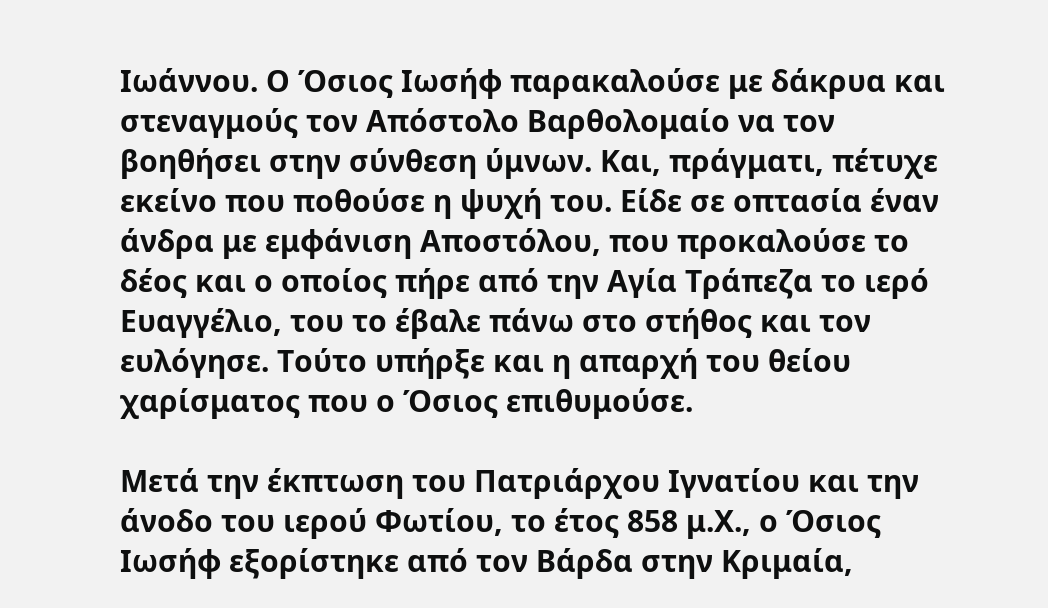Ιωάννου. Ο Όσιος Ιωσήφ παρακαλούσε με δάκρυα και στεναγμούς τον Απόστολο Βαρθολομαίο να τον βοηθήσει στην σύνθεση ύμνων. Και, πράγματι, πέτυχε εκείνο που ποθούσε η ψυχή του. Είδε σε οπτασία έναν άνδρα με εμφάνιση Αποστόλου, που προκαλούσε το δέος και ο οποίος πήρε από την Αγία Τράπεζα το ιερό Ευαγγέλιο, του το έβαλε πάνω στο στήθος και τον ευλόγησε. Τούτο υπήρξε και η απαρχή του θείου χαρίσματος που ο Όσιος επιθυμούσε.

Μετά την έκπτωση του Πατριάρχου Ιγνατίου και την άνοδο του ιερού Φωτίου, το έτος 858 μ.Χ., ο Όσιος Ιωσήφ εξορίστηκε από τον Βάρδα στην Κριμαία,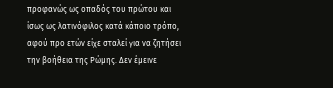προφανώς ως οπαδός του πρώτου και ίσως ως λατινόφιλος κατά κάποιο τρόπο, αφού προ ετών είχε σταλεί για να ζητήσει την βοήθεια της Ρώμης. Δεν έμεινε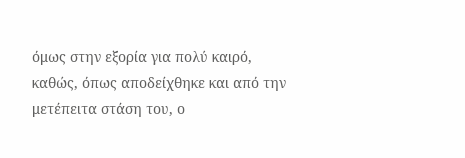όμως στην εξορία για πολύ καιρό, καθώς, όπως αποδείχθηκε και από την μετέπειτα στάση του, ο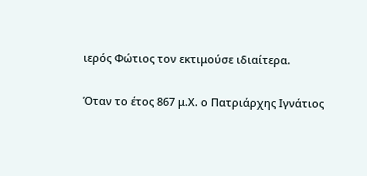ιερός Φώτιος τον εκτιμούσε ιδιαίτερα.

Όταν το έτος 867 μ.Χ. ο Πατριάρχης Ιγνάτιος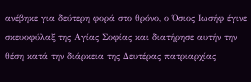ανέβηκε για δεύτερη φορά στο θρόνο, ο Όσιος Ιωσήφ έγινε σκευοφύλαξ της Αγίας Σοφίας και διατήρησε αυτήν την θέση κατά την διάρκεια της Δευτέρας πατριαρχίας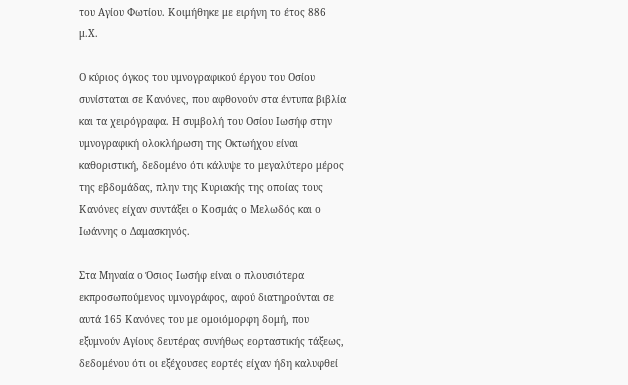του Αγίου Φωτίου. Κοιμήθηκε με ειρήνη το έτος 886 μ.Χ.

Ο κύριος όγκος του υμνογραφικού έργου του Οσίου συνίσταται σε Κανόνες, που αφθονούν στα έντυπα βιβλία και τα χειρόγραφα. Η συμβολή του Οσίου Ιωσήφ στην υμνογραφική ολοκλήρωση της Οκτωήχου είναι καθοριστική, δεδομένο ότι κάλυψε το μεγαλύτερο μέρος της εβδομάδας, πλην της Κυριακής της οποίας τους Κανόνες είχαν συντάξει ο Κοσμάς ο Μελωδός και ο Ιωάννης ο Δαμασκηνός.

Στα Μηναία ο Όσιος Ιωσήφ είναι ο πλουσιότερα εκπροσωπούμενος υμνογράφος, αφού διατηρούνται σε αυτά 165 Κανόνες του με ομοιόμορφη δομή, που εξυμνούν Αγίους δευτέρας συνήθως εορταστικής τάξεως, δεδομένου ότι οι εξέχουσες εορτές είχαν ήδη καλυφθεί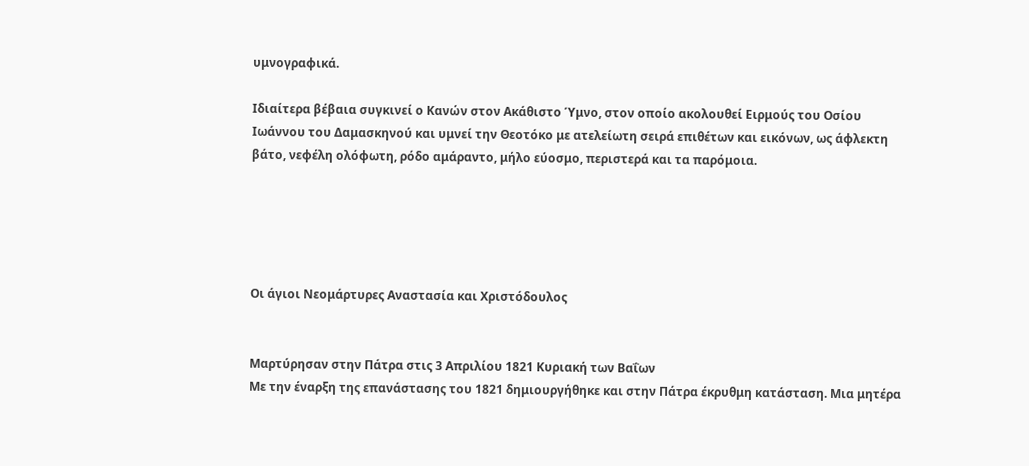υμνογραφικά.

Ιδιαίτερα βέβαια συγκινεί ο Κανών στον Ακάθιστο Ύμνο, στον οποίο ακολουθεί Ειρμούς του Οσίου Ιωάννου του Δαμασκηνού και υμνεί την Θεοτόκο με ατελείωτη σειρά επιθέτων και εικόνων, ως άφλεκτη βάτο, νεφέλη ολόφωτη, ρόδο αμάραντο, μήλο εύοσμο, περιστερά και τα παρόμοια.





Οι άγιοι Νεομάρτυρες Αναστασία και Χριστόδουλος


Μαρτύρησαν στην Πάτρα στις 3 Απριλίου 1821 Κυριακή των Βαΐων
Με την έναρξη της επανάστασης του 1821 δημιουργήθηκε και στην Πάτρα έκρυθμη κατάσταση. Μια μητέρα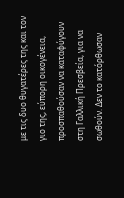με τις δυο θυγατέρες της και τον γιο της, εύπορη οικογένεια, προσπαθούσαν να καταφύγουν στη Γαλλική Πρεσβεία, για να σωθούν. Δεν το κατόρθωσαν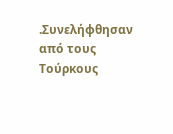.Συνελήφθησαν από τους Τούρκους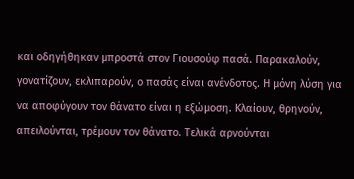και οδηγήθηκαν μπροστά στον Γιουσούφ πασά. Παρακαλούν, γονατίζουν, εκλιπαρούν, ο πασάς είναι ανένδοτος. Η μόνη λύση για να αποφύγουν τον θάνατο είναι η εξώμοση. Κλαίουν, θρηνούν, απειλούνται, τρέμουν τον θάνατο. Τελικά αρνούνται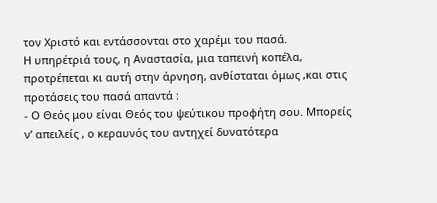τον Χριστό και εντάσσονται στο χαρέμι του πασά.
Η υπηρέτριά τους, η Αναστασία, μια ταπεινή κοπέλα, προτρέπεται κι αυτή στην άρνηση, ανθίσταται όμως ,και στις προτάσεις του πασά απαντά :
- Ο Θεός μου είναι Θεός του ψεύτικου προφήτη σου. Μπορείς ν’ απειλείς , ο κεραυνός του αντηχεί δυνατότερα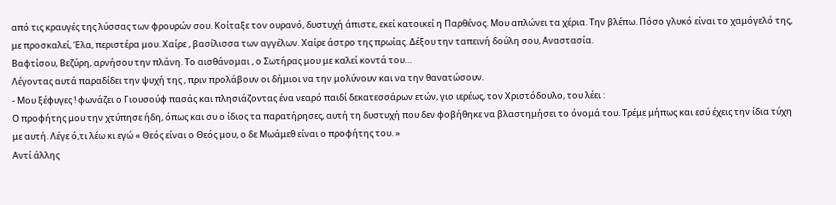από τις κραυγές της λύσσας των φρουρών σου. Κοίταξε τον ουρανό, δυστυχή άπιστε, εκεί κατοικεί η Παρθένος. Μου απλώνει τα χέρια. Την βλέπω. Πόσο γλυκό είναι το χαμόγελό της, με προσκαλεί, Έλα, περιστέρα μου. Χαίρε , βασίλισσα των αγγέλων. Χαίρε άστρο της πρωίας. Δέξου την ταπεινή δούλη σου, Αναστασία.
Βαφτίσου, Βεζύρη, αρνήσου την πλάνη. Το αισθάνομαι , ο Σωτήρας μου με καλεί κοντά του…
Λέγοντας αυτά παραδίδει την ψυχή της , πριν προλάβουν οι δήμιοι να την μολύνουν και να την θανατώσουν.
- Μου ξέφυγες ! φωνάζει ο Γιουσούφ πασάς και πλησιάζοντας ένα νεαρό παιδί δεκατεσσάρων ετών, γιο ιερέως, τον Χριστόδουλο, του λέει :
Ο προφήτης μου την χτύπησε ήδη, όπως και συ ο ίδιος τα παρατήρησες, αυτή τη δυστυχή που δεν φοβήθηκε να βλαστημήσει το όνομά του. Τρέμε μήπως και εσύ έχεις την ίδια τύχη με αυτή. Λέγε ό,τι λέω κι εγώ « Θεός είναι ο Θεός μου, ο δε Μωάμεθ είναι ο προφήτης του. »
Αντί άλλης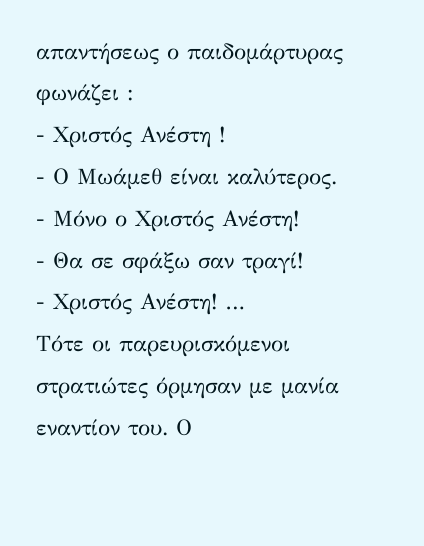απαντήσεως ο παιδομάρτυρας φωνάζει :
- Χριστός Ανέστη !
- Ο Μωάμεθ είναι καλύτερος.
- Μόνο ο Χριστός Ανέστη!
- Θα σε σφάξω σαν τραγί!
- Χριστός Ανέστη! …
Τότε οι παρευρισκόμενοι στρατιώτες όρμησαν με μανία εναντίον του. Ο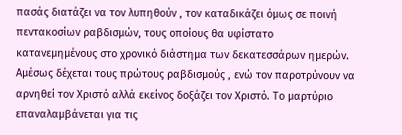πασάς διατάζει να τον λυπηθούν , τον καταδικάζει όμως σε ποινή πεντακοσίων ραβδισμών, τους οποίους θα υφίστατο κατανεμημένους στο χρονικό διάστημα των δεκατεσσάρων ημερών. Αμέσως δέχεται τους πρώτους ραβδισμούς , ενώ τον παροτρύνουν να αρνηθεί τον Χριστό αλλά εκείνος δοξάζει τον Χριστό. Το μαρτύριο επαναλαμβάνεται για τις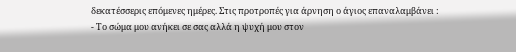δεκατέσσερις επόμενες ημέρες. Στις προτροπές για άρνηση ο άγιος επαναλαμβάνει :
- Το σώμα μου ανήκει σε σας αλλά η ψυχή μου στον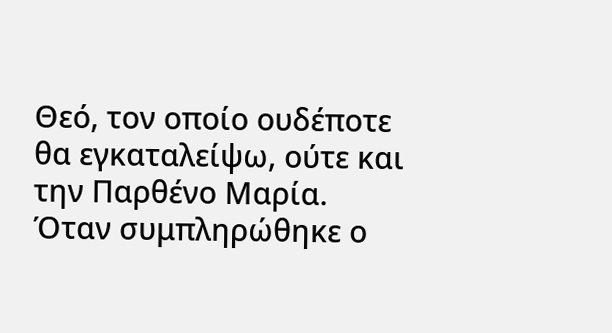Θεό, τον οποίο ουδέποτε θα εγκαταλείψω, ούτε και την Παρθένο Μαρία.
Όταν συμπληρώθηκε ο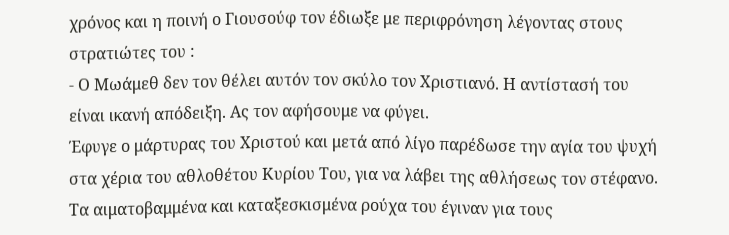χρόνος και η ποινή ο Γιουσούφ τον έδιωξε με περιφρόνηση λέγοντας στους στρατιώτες του :
- Ο Μωάμεθ δεν τον θέλει αυτόν τον σκύλο τον Χριστιανό. Η αντίστασή του είναι ικανή απόδειξη. Ας τον αφήσουμε να φύγει.
Έφυγε ο μάρτυρας του Χριστού και μετά από λίγο παρέδωσε την αγία του ψυχή στα χέρια του αθλοθέτου Κυρίου Του, για να λάβει της αθλήσεως τον στέφανο.
Τα αιματοβαμμένα και καταξεσκισμένα ρούχα του έγιναν για τους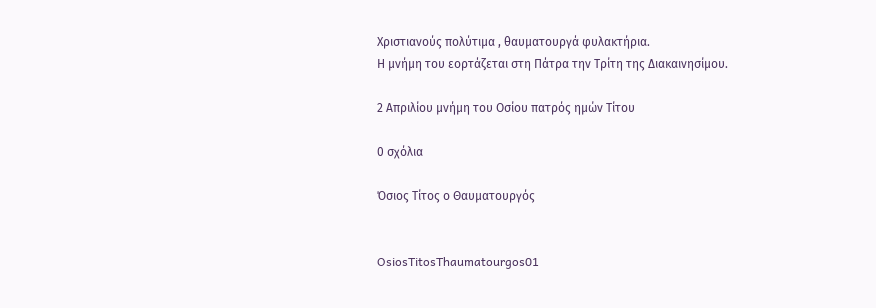Χριστιανούς πολύτιμα , θαυματουργά φυλακτήρια.
Η μνήμη του εορτάζεται στη Πάτρα την Τρίτη της Διακαινησίμου.

2 Απριλίου μνήμη του Οσίου πατρός ημών Τίτου

0 σχόλια

Όσιος Τίτος ο Θαυματουργός


OsiosTitosThaumatourgos01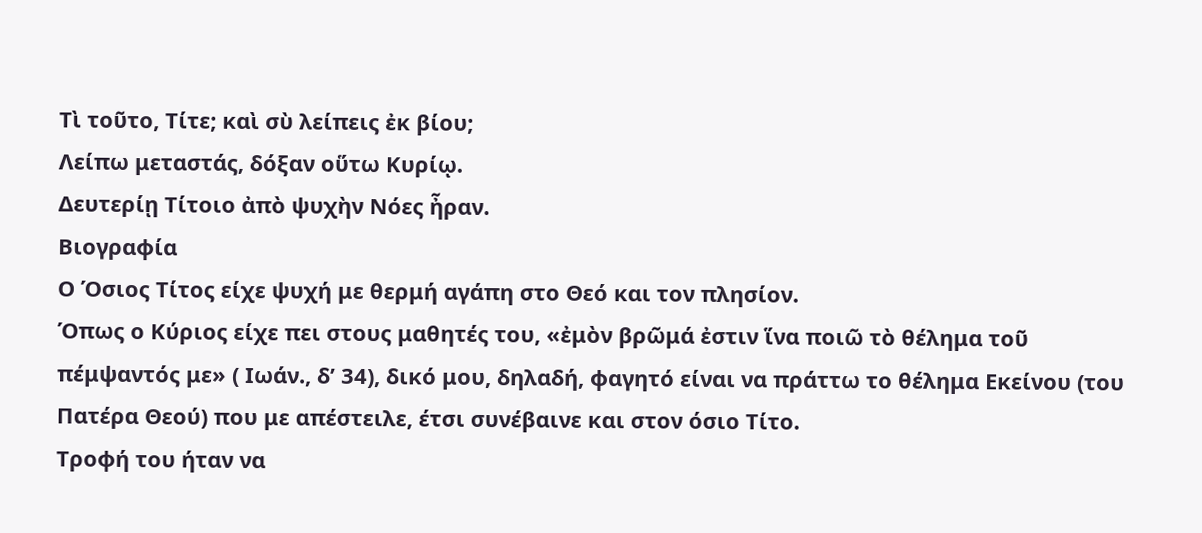Τὶ τοῦτο, Τίτε; καὶ σὺ λείπεις ἐκ βίου;
Λείπω μεταστάς, δόξαν οὕτω Κυρίῳ.
Δευτερίῃ Τίτοιο ἀπὸ ψυχὴν Νόες ἦραν.
Βιογραφία
Ο Όσιος Τίτος είχε ψυχή με θερμή αγάπη στο Θεό και τον πλησίον.
Όπως ο Κύριος είχε πει στους μαθητές του, «ἐμὸν βρῶμά ἐστιν ἵνα ποιῶ τὸ θέλημα τοῦ πέμψαντός με» ( Ιωάν., δ’ 34), δικό μου, δηλαδή, φαγητό είναι να πράττω το θέλημα Εκείνου (του Πατέρα Θεού) που με απέστειλε, έτσι συνέβαινε και στον όσιο Τίτο.
Τροφή του ήταν να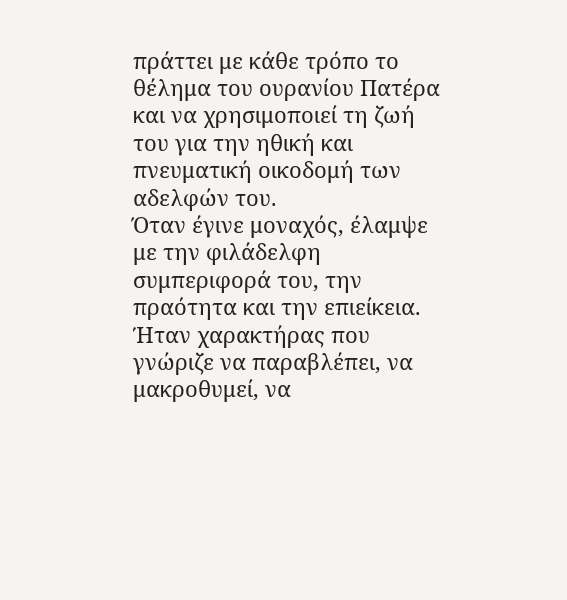πράττει με κάθε τρόπο το θέλημα του ουρανίου Πατέρα και να χρησιμοποιεί τη ζωή του για την ηθική και πνευματική οικοδομή των αδελφών του.
Όταν έγινε μοναχός, έλαμψε με την φιλάδελφη συμπεριφορά του, την πραότητα και την επιείκεια.
Ήταν χαρακτήρας που γνώριζε να παραβλέπει, να μακροθυμεί, να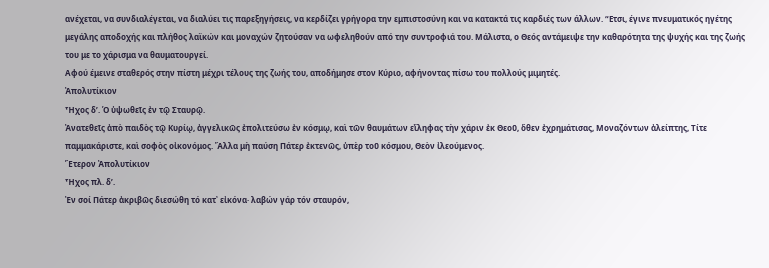ανέχεται, να συνδιαλέγεται, να διαλύει τις παρεξηγήσεις, να κερδίζει γρήγορα την εμπιστοσύνη και να κατακτά τις καρδιές των άλλων. “Ετσι, έγινε πνευματικός ηγέτης μεγάλης αποδοχής και πλήθος λαϊκών και μοναχών ζητούσαν να ωφεληθούν από την συντροφιά του. Μάλιστα, ο Θεός αντάμειψε την καθαρότητα της ψυχής και της ζωής του με το χάρισμα να θαυματουργεί.
Αφού έμεινε σταθερός στην πίστη μέχρι τέλους της ζωής του, αποδήμησε στον Κύριο, αφήνοντας πίσω του πολλούς μιμητές.
Ἀπολυτίκιον
Ἦχος δ’. Ὁ ὑψωθεῖς ἐν τῷ Σταυρῷ.
Ἀνατεθεῖς ἀπὸ παιδὸς τῷ Κυρίῳ, ἀγγελικῶς ἐπολιτεύσω ἐν κόσμῳ, καὶ τῶν θαυμάτων εἴληφας τὴν χάριν ἐκ Θεοῦ, ὅθεν ἐχρημάτισας, Μοναζόντων ἀλείπτης, Τίτε παμμακάριστε, καὶ σοφὸς οἰκονόμος. Ἄλλα μὴ παύση Πάτερ ἐκτενῶς, ὑπὲρ τοῦ κόσμου, Θεὸν ἰλεούμενος.
Ἕτερον Ἀπολυτίκιον
Ἦχος πλ. δ’.
Ἐν σοί Πάτερ ἀκριβῶς διεσώθη τό κατ᾽ εἰκόνα· λαβών γάρ τόν σταυρόν,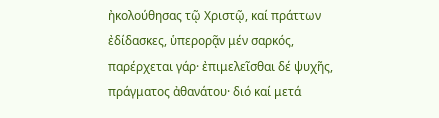ἠκολούθησας τῷ Χριστῷ, καί πράττων ἐδίδασκες, ὑπερορᾷν μέν σαρκός, παρέρχεται γάρ· ἐπιμελεῖσθαι δέ ψυχῆς, πράγματος ἀθανάτoυ· διό καί μετά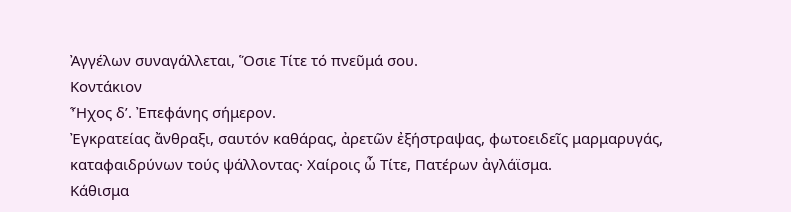Ἀγγέλων συναγάλλεται, Ὅσιε Τίτε τό πνεῦμά σου.
Κοντάκιον
Ἦχος δ’. Ἐπεφάνης σήμερον.
Ἐγκρατείας ἄνθραξι, σαυτόν καθάρας, ἀρετῶν ἐξήστραψας, φωτοειδεῖς μαρμαρυγάς, καταφαιδρύνων τούς ψάλλοντας· Χαίροις ὦ Τίτε, Πατέρων ἀγλάϊσμα.
Κάθισμα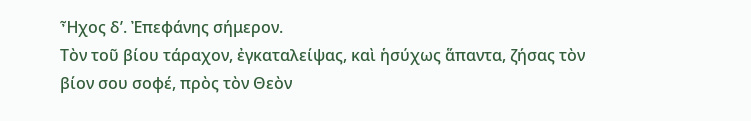Ἦχος δ’. Ἐπεφάνης σήμερον.
Τὸν τοῦ βίου τάραχον, ἐγκαταλείψας, καὶ ἡσύχως ἅπαντα, ζήσας τὸν βίον σου σοφέ, πρὸς τὸν Θεὸν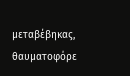μεταβέβηκας, θαυματοφόρε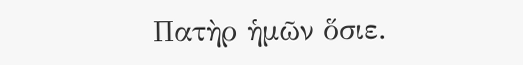Πατὴρ ἡμῶν ὅσιε.